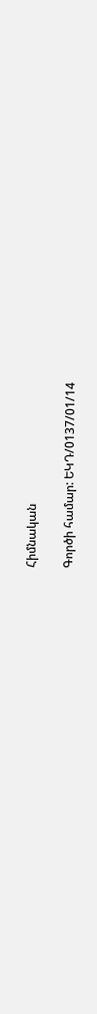Հիմնական

Գործի համար: ԵԿԴ/0137/01/14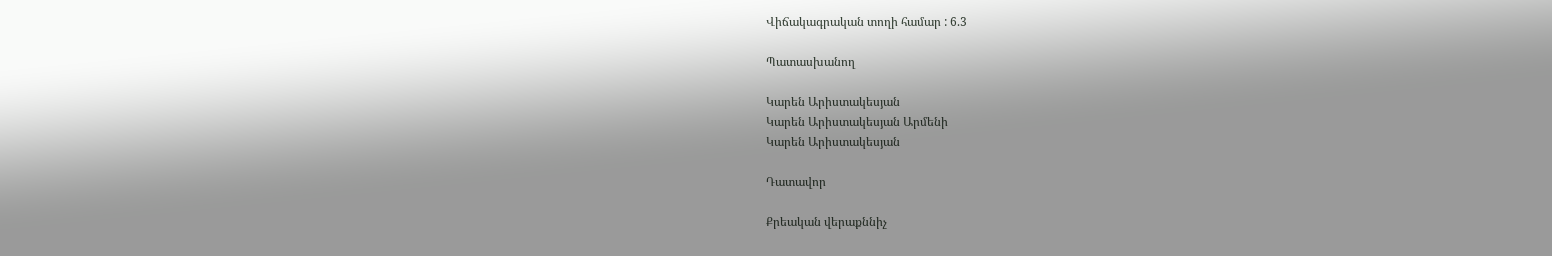Վիճակագրական տողի համար : 6.3

Պատասխանող

Կարեն Արիստակեսյան
Կարեն Արիստակեսյան Արմենի
Կարեն Արիստակեսյան

Դատավոր

Քրեական վերաքննիչ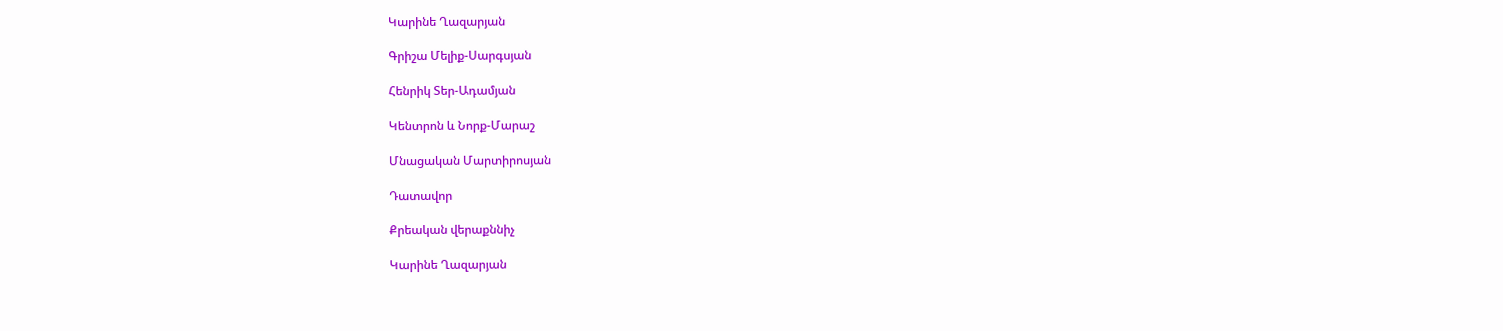Կարինե Ղազարյան

Գրիշա Մելիք-Սարգսյան

Հենրիկ Տեր-Ադամյան

Կենտրոն և Նորք-Մարաշ

Մնացական Մարտիրոսյան

Դատավոր

Քրեական վերաքննիչ

Կարինե Ղազարյան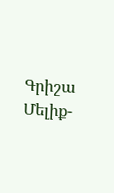Գրիշա Մելիք-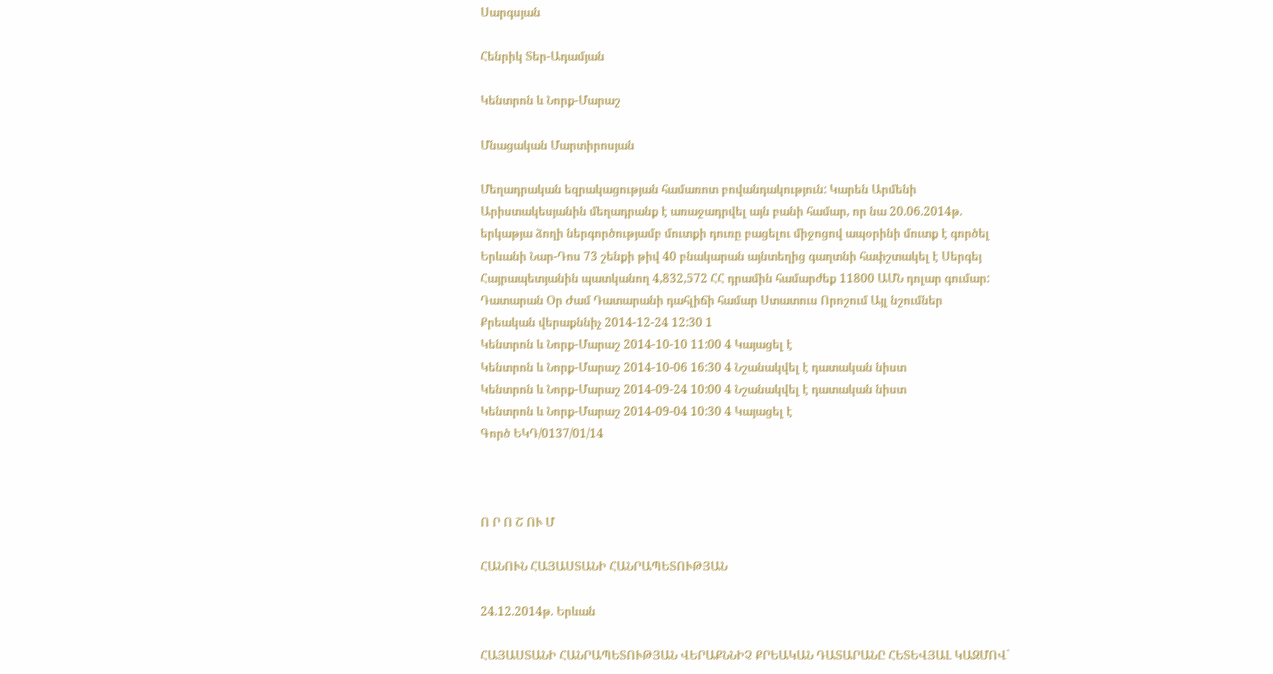Սարգսյան

Հենրիկ Տեր-Ադամյան

Կենտրոն և Նորք-Մարաշ

Մնացական Մարտիրոսյան

Մեղադրական եզրակացության համառոտ բովանդակություն: Կարեն Արմենի Արիստակեսյանին մեղադրանք է առաջադրվել այն բանի համար, որ նա 20.06.2014թ. երկաթյա ձողի ներգործությամբ մուտքի դուռը բացելու միջոցով ապօրինի մուտք է գործել Երևանի Նար-Դոս 73 շենքի թիվ 40 բնակարան այնտեղից գաղտնի հափշտակել է Սերգեյ Հայրապետյանին պատկանող 4,832,572 ՀՀ դրամին համարժեք 11800 ԱՄՆ դոլար գումար:
Դատարան Օր Ժամ Դատարանի դահլիճի համար Ստատուս Որոշում Այլ նշումներ
Քրեական վերաքննիչ 2014-12-24 12:30 1
Կենտրոն և Նորք-Մարաշ 2014-10-10 11:00 4 Կայացել է
Կենտրոն և Նորք-Մարաշ 2014-10-06 16:30 4 Նշանակվել է դատական նիստ
Կենտրոն և Նորք-Մարաշ 2014-09-24 10:00 4 Նշանակվել է դատական նիստ
Կենտրոն և Նորք-Մարաշ 2014-09-04 10:30 4 Կայացել է
Գործ ԵԿԴ/0137/01/14



Ո Ր Ո Շ ՈՒ Մ

ՀԱՆՈՒՆ ՀԱՅԱՍՏԱՆԻ ՀԱՆՐԱՊԵՏՈՒԹՅԱՆ

24.12.2014թ. Երևան

ՀԱՅԱՍՏԱՆԻ ՀԱՆՐԱՊԵՏՈՒԹՅԱՆ ՎԵՐԱՔՆՆԻՉ ՔՐԵԱԿԱՆ ԴԱՏԱՐԱՆԸ ՀԵՏԵՎՅԱԼ ԿԱԶՄՈՎ`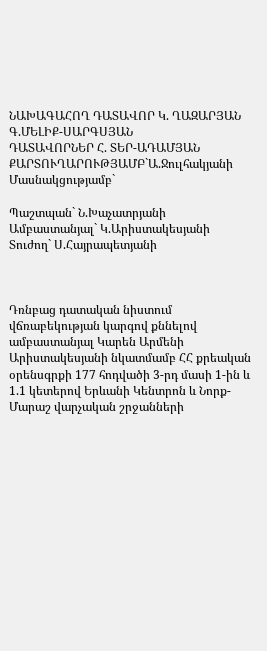ՆԱԽԱԳԱՀՈՂ ԴԱՏԱՎՈՐ Կ. ՂԱԶԱՐՅԱՆ
Գ.ՄԵԼԻՔ-ՍԱՐԳՍՅԱՆ
ԴԱՏԱՎՈՐՆԵՐ Հ. ՏԵՐ-ԱԴԱՄՅԱՆ
ՔԱՐՏՈՒՂԱՐՈՒԹՅԱՄԲ`Ա.Ջուլհակյանի
Մասնակցությամբ`

Պաշտպան` Ն.Խաչատրյանի
Ամբաստանյալ` Կ.Արիստակեսյանի
Տուժող` Ս.Հայրապետյանի



Դռնբաց դատական նիստում վճռաբեկության կարգով քննելով ամբաստանյալ Կարեն Արմենի Արիստակեսյանի նկատմամբ ՀՀ քրեական օրենսգրքի 177 հոդվածի 3-րդ մասի 1-ին և 1.1 կետերով Երևանի Կենտրոն և Նորք-Մարաշ վարչական շրջանների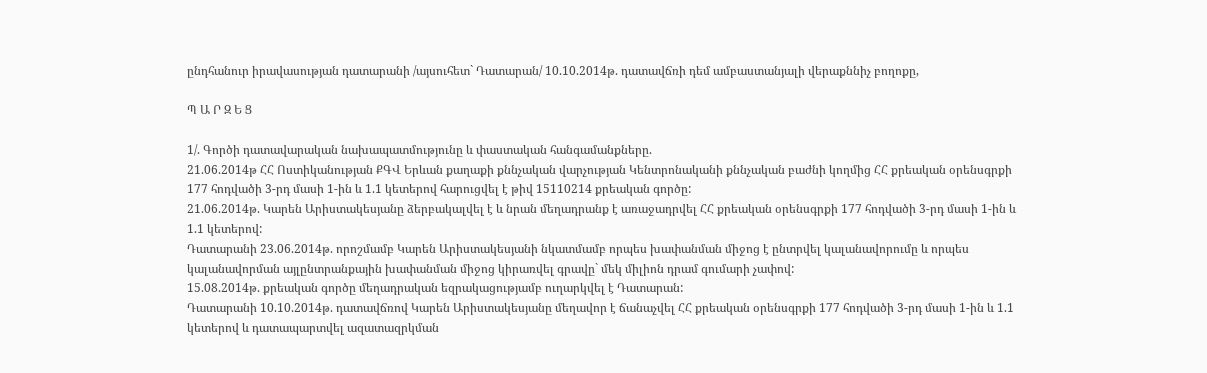ընդհանուր իրավասության դատարանի /այսուհետ` Դատարան/ 10.10.2014թ. դատավճռի դեմ ամբաստանյալի վերաքննիչ բողոքը,

Պ Ա Ր Զ Ե Ց

1/. Գործի դատավարական նախապատմությունը և փաստական հանգամանքները.
21.06.2014թ ՀՀ Ոստիկանության ՔԳՎ Երևան քաղաքի քննչական վարչության Կենտրոնականի քննչական բաժնի կողմից ՀՀ քրեական օրենսգրքի 177 հոդվածի 3-րդ մասի 1-ին և 1.1 կետերով հարուցվել է թիվ 15110214 քրեական գործը:
21.06.2014թ. Կարեն Արիստակեսյանը ձերբակալվել է և նրան մեղադրանք է առաջադրվել ՀՀ քրեական օրենսգրքի 177 հոդվածի 3-րդ մասի 1-ին և 1.1 կետերով:
Դատարանի 23.06.2014թ. որոշմամբ Կարեն Արիստակեսյանի նկատմամբ որպես խափանման միջոց է ընտրվել կալանավորումը և որպես կալանավորման այլընտրանքային խափանման միջոց կիրառվել գրավը` մեկ միլիոն դրամ գումարի չափով:
15.08.2014թ. քրեական գործը մեղադրական եզրակացությամբ ուղարկվել է Դատարան:
Դատարանի 10.10.2014թ. դատավճռով Կարեն Արիստակեսյանը մեղավոր է ճանաչվել ՀՀ քրեական օրենսգրքի 177 հոդվածի 3-րդ մասի 1-ին և 1.1 կետերով և դատապարտվել ազատազրկման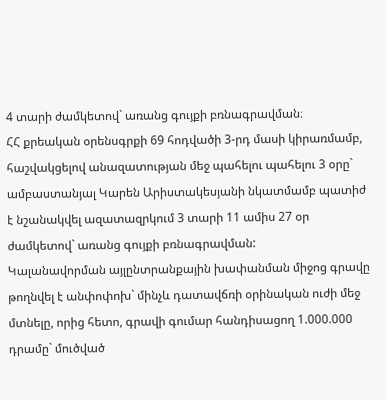4 տարի ժամկետով` առանց գույքի բռնագրավման։
ՀՀ քրեական օրենսգրքի 69 հոդվածի 3-րդ մասի կիրառմամբ, հաշվակցելով անազատության մեջ պահելու պահելու 3 օրը` ամբաստանյալ Կարեն Արիստակեսյանի նկատմամբ պատիժ է նշանակվել ազատազրկում 3 տարի 11 ամիս 27 օր ժամկետով` առանց գույքի բռնագրավման:
Կալանավորման այլընտրանքային խափանման միջոց գրավը թողնվել է անփոփոխ` մինչև դատավճռի օրինական ուժի մեջ մտնելը, որից հետո, գրավի գումար հանդիսացող 1.000.000 դրամը` մուծված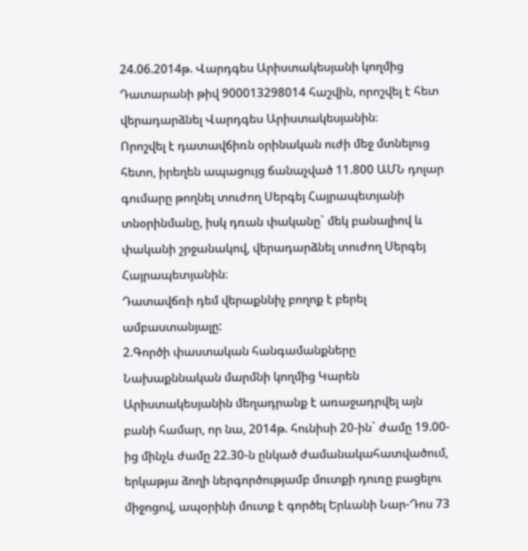24.06.2014թ. Վարդգես Արիստակեսյանի կողմից Դատարանի թիվ 900013298014 հաշվին, որոշվել է հետ վերադարձնել Վարդգես Արիստակեսյանին։
Որոշվել է դատավճիռն օրինական ուժի մեջ մտնելուց հետո, իրեղեն ապացույց ճանաչված 11.800 ԱՄՆ դոլար գումարը թողնել տուժող Սերգեյ Հայրապետյանի տնօրինմանը, իսկ դռան փականը` մեկ բանալիով և փականի շրջանակով, վերադարձնել տուժող Սերգեյ Հայրապետյանին։
Դատավճռի դեմ վերաքննիչ բողոք է բերել ամբաստանյալը:
2.Գործի փաստական հանգամանքները
Նախաքննական մարմնի կողմից Կարեն Արիստակեսյանին մեղադրանք է առաջադրվել այն բանի համար, որ նա, 2014թ. հունիսի 20-ին` ժամը 19.00-ից մինչև ժամը 22.30-ն ընկած ժամանակահատվածում, երկաթյա ձողի ներգործությամբ մուտքի դուռը բացելու միջոցով, ապօրինի մուտք է գործել Երևանի Նար-Դոս 73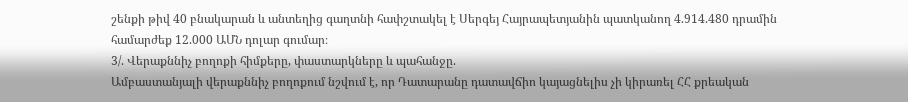շենքի թիվ 40 բնակարան և անտեղից գաղտնի հափշտակել է Սերգեյ Հայրապետյանին պատկանող 4.914.480 դրամին համարժեք 12.000 ԱՄՆ դոլար գումար։
3/. Վերաքննիչ բողոքի հիմքերը, փաստարկները և պահանջը.
Ամբաստանյալի վերաքննիչ բողոքում նշվում է, որ Դատարանը դատավճիո կայացնելիս չի կիրառել ՀՀ քրեական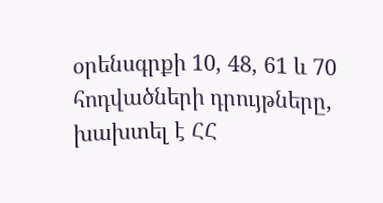օրենսգրքի 10, 48, 61 և 70 հոդվածների դրույթները, խախտել է ՀՀ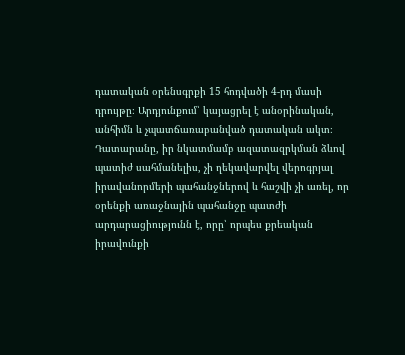դատական օրենսգրքի 15 հոդվածի 4-րդ մասի դրույթը։ Արդյունքում՝ կայացրել է անօրինական, անհիմն և չպատճառաբանված դատական ակտ։ Դատարանը, իր նկատմամբ ազատազրկման ձևով պատիժ սահմանելիս, չի ղեկավարվել վերոգրյալ իրավանորմերի պահանջներով և հաշվի չի առել, որ օրենքի առաջնային պահանջը պատժի արդարացիությունն է, որը՝ որպես քրեական իրավունքի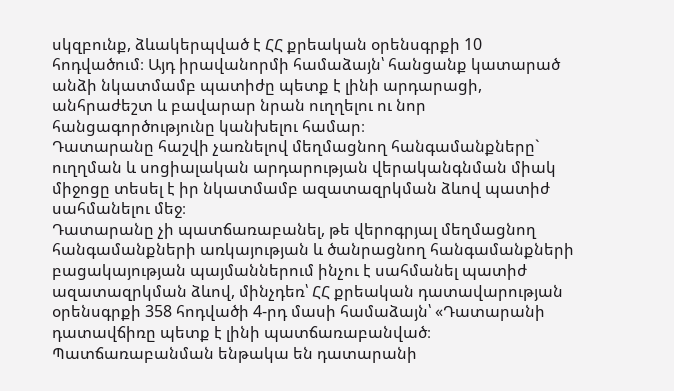սկզբունք, ձևակերպված է ՀՀ քրեական օրենսգրքի 10 հոդվածում։ Այդ իրավանորմի համաձայն՝ հանցանք կատարած անձի նկատմամբ պատիժը պետք է լինի արդարացի, անհրաժեշտ և բավարար նրան ուղղելու ու նոր հանցագործությունը կանխելու համար։
Դատարանը հաշվի չառնելով մեղմացնող հանգամանքները` ուղղման և սոցիալական արդարության վերականգնման միակ միջոցը տեսել է իր նկատմամբ ազատազրկման ձևով պատիժ սահմանելու մեջ։
Դատարանը չի պատճառաբանել, թե վերոգրյալ մեղմացնող հանգամանքների առկայության և ծանրացնող հանգամանքների բացակայության պայմաններում ինչու է սահմանել պատիժ ազատազրկման ձևով, մինչդեռ՝ ՀՀ քրեական դատավարության օրենսգրքի 358 հոդվածի 4-րդ մասի համաձայն՝ «Դատարանի դատավճիռը պետք է լինի պատճառաբանված։ Պատճառաբանման ենթակա են դատարանի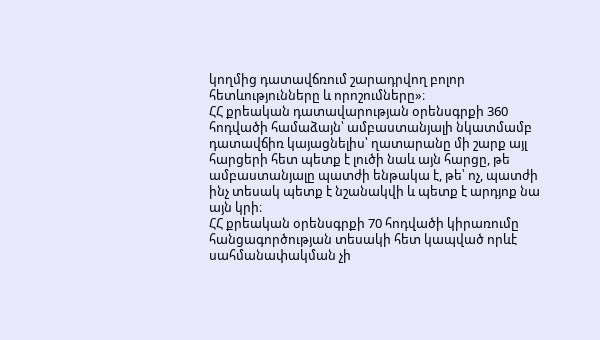կողմից դատավճռում շարադրվող բոլոր հետևությունները և որոշումները»։
ՀՀ քրեական դատավարության օրենսգրքի 360 հոդվածի համաձայն՝ ամբաստանյալի նկատմամբ դատավճիռ կայացնելիս՝ ղատարանը մի շարք այլ հարցերի հետ պետք է լուծի նաև այն հարցը, թե ամբաստանյալը պատժի ենթակա է, թե՝ ոչ, պատժի ինչ տեսակ պետք է նշանակվի և պետք է արդյոք նա այն կրի։
ՀՀ քրեական օրենսգրքի 70 հոդվածի կիրառումը հանցագործության տեսակի հետ կապված որևէ սահմանափակման չի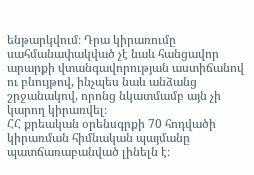ենթարկվում։ Դրա կիրառումը սահմանափակված չէ նաև հանցավոր արարքի վտանգավորության աստիճանով ու բնույթով, ինչպես նաև անձանց շրջանակով, որոնց նկատմամբ այն չի կարող կիրառվել։
ՀՀ քրեական օրենսգրքի 70 հոդվածի կիրառման հիմնական պայմանը պատճառաբանված լինելն է։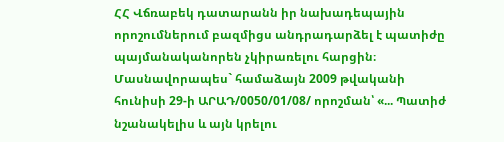ՀՀ Վճռաբեկ դատարանն իր նախադեպային որոշումներում բազմիցս անդրադարձել է պատիժը պայմանականորեն չկիրառելու հարցին։ Մասնավորապես` համաձայն 2009 թվականի հունիսի 29-ի ԱՐԱԴ/0050/01/08/ որոշման՝ «... Պատիժ նշանակելիս և այն կրելու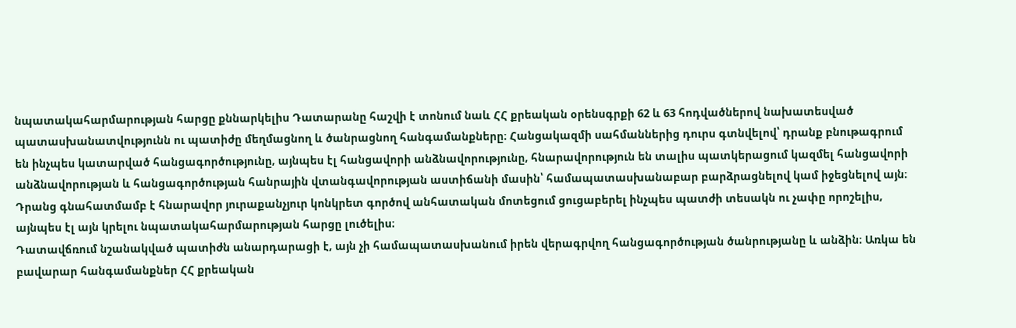նպատակահարմարության հարցը քննարկելիս Դատարանը հաշվի է տոնում նաև ՀՀ քրեական օրենսգրքի 62 և 63 հոդվածներով նախատեսված պատասխանատվությունն ու պատիժը մեղմացնող և ծանրացնող հանգամանքները։ Հանցակազմի սահմաններից դուրս գտնվելով՝ դրանք բնութագրում են ինչպես կատարված հանցագործությունը, այնպես էլ հանցավորի անձնավորությունը, հնարավորություն են տալիս պատկերացում կազմել հանցավորի անձնավորության և հանցագործության հանրային վտանգավորության աստիճանի մասին՝ համապատասխանաբար բարձրացնելով կամ իջեցնելով այն։ Դրանց գնահատմամբ է հնարավոր յուրաքանչյուր կոնկրետ գործով անհատական մոտեցում ցուցաբերել ինչպես պատժի տեսակն ու չափը որոշելիս, այնպես էլ այն կրելու նպատակահարմարության հարցը լուծելիս։
Դատավճռում նշանակված պատիժն անարդարացի է, այն չի համապատասխանում իրեն վերագրվող հանցագործության ծանրությանը և անձին։ Առկա են բավարար հանգամանքներ ՀՀ քրեական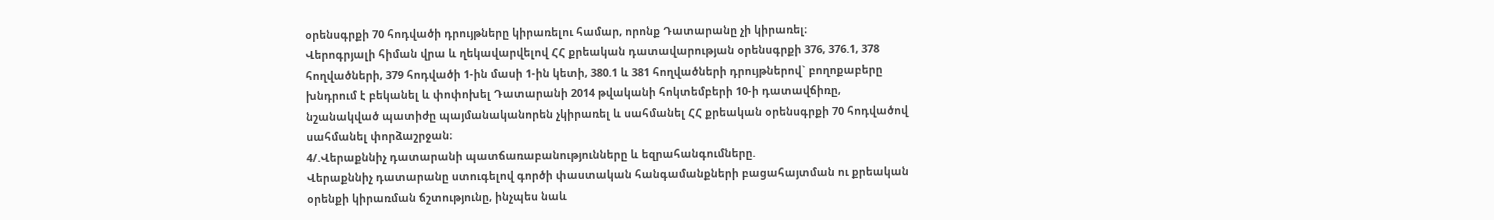օրենսգրքի 70 հոդվածի դրույթները կիրառելու համար, որոնք Դատարանը չի կիրառել։
Վերոգրյալի հիման վրա և ղեկավարվելով ՀՀ քրեական դատավարության օրենսգրքի 376, 376.1, 378 հողվածների, 379 հոդվածի 1-ին մասի 1-ին կետի, 380.1 և 381 հողվածների դրույթներով` բողոքաբերը խնդրում է բեկանել և փոփոխել Դատարանի 2014 թվականի հոկտեմբերի 10-ի դատավճիռը, նշանակված պատիժը պայմանականորեն չկիրառել և սահմանել ՀՀ քրեական օրենսգրքի 70 հոդվածով սահմանել փորձաշրջան։
4/.Վերաքննիչ դատարանի պատճառաբանությունները և եզրահանգումները.
Վերաքննիչ դատարանը ստուգելով գործի փաստական հանգամանքների բացահայտման ու քրեական օրենքի կիրառման ճշտությունը, ինչպես նաև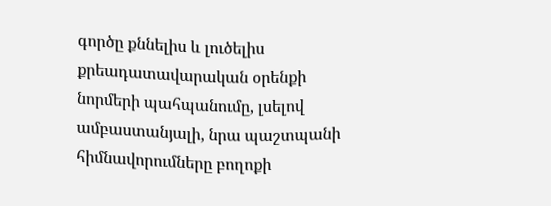գործը քննելիս և լուծելիս քրեադատավարական օրենքի նորմերի պահպանումը, լսելով ամբաստանյալի, նրա պաշտպանի հիմնավորումները բողոքի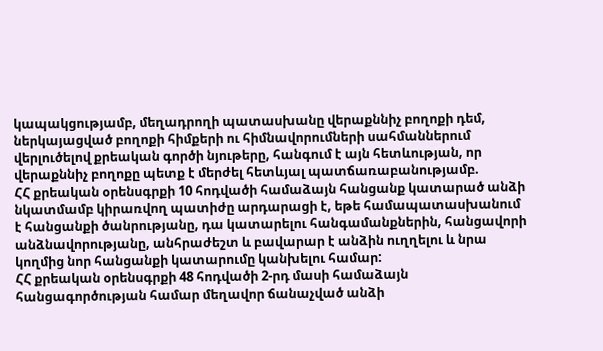կապակցությամբ, մեղադրողի պատասխանը վերաքննիչ բողոքի դեմ, ներկայացված բողոքի հիմքերի ու հիմնավորումների սահմաններում վերլուծելով քրեական գործի նյութերը, հանգում է այն հետևության, որ վերաքննիչ բողոքը պետք է մերժել հետևյալ պատճառաբանությամբ.
ՀՀ քրեական օրենսգրքի 10 հոդվածի համաձայն հանցանք կատարած անձի նկատմամբ կիրառվող պատիժը արդարացի է, եթե համապատասխանում է հանցանքի ծանրությանը, դա կատարելու հանգամանքներին, հանցավորի անձնավորությանը, անհրաժեշտ և բավարար է անձին ուղղելու և նրա կողմից նոր հանցանքի կատարումը կանխելու համար:
ՀՀ քրեական օրենսգրքի 48 հոդվածի 2-րդ մասի համաձայն հանցագործության համար մեղավոր ճանաչված անձի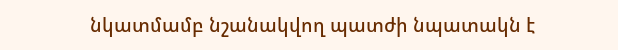նկատմամբ նշանակվող պատժի նպատակն է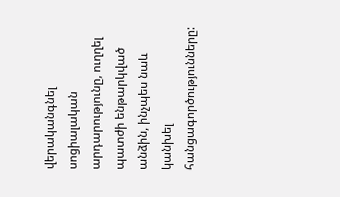վերականգնել սոցիալական արդարությունը, ուղղել պատժի ենթարկված անձին, ինչպես նաև կանխել հանցագործությունները: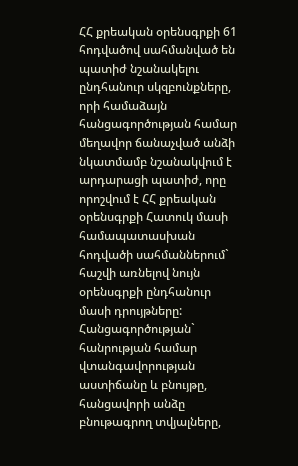ՀՀ քրեական օրենսգրքի 61 հոդվածով սահմանված են պատիժ նշանակելու ընդհանուր սկզբունքները, որի համաձայն հանցագործության համար մեղավոր ճանաչված անձի նկատմամբ նշանակվում է արդարացի պատիժ, որը որոշվում է ՀՀ քրեական օրենսգրքի Հատուկ մասի համապատասխան հոդվածի սահմաններում` հաշվի առնելով նույն օրենսգրքի ընդհանուր մասի դրույթները:
Հանցագործության` հանրության համար վտանգավորության աստիճանը և բնույթը, հանցավորի անձը բնութագրող տվյալները,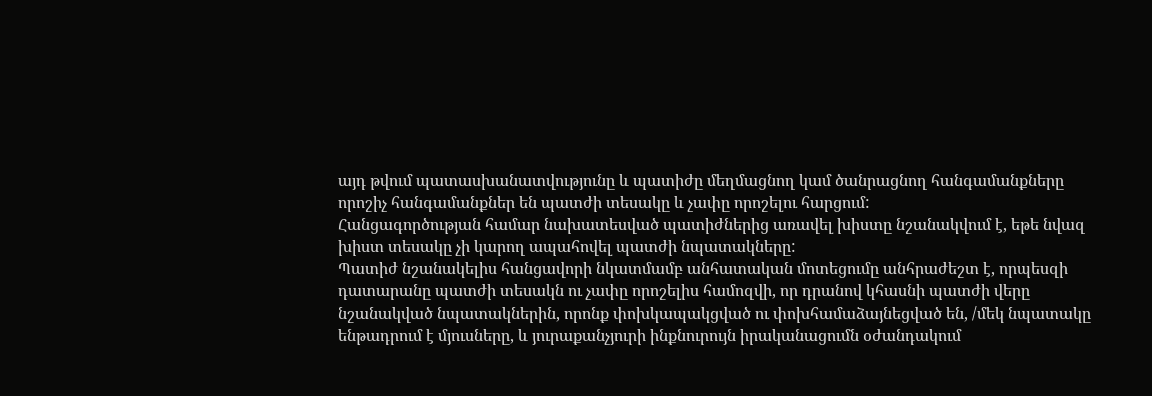այդ թվում պատասխանատվությունը և պատիժը մեղմացնող կամ ծանրացնող հանգամանքները որոշիչ հանգամանքներ են պատժի տեսակը և չափը որոշելու հարցում:
Հանցագործության համար նախատեսված պատիժներից առավել խիստը նշանակվում է, եթե նվազ խիստ տեսակը չի կարող ապահովել պատժի նպատակները:
Պատիժ նշանակելիս հանցավորի նկատմամբ անհատական մոտեցումը անհրաժեշտ է, որպեսզի դատարանը պատժի տեսակն ու չափը որոշելիս համոզվի, որ դրանով կհասնի պատժի վերը նշանակված նպատակներին, որոնք փոխկապակցված ու փոխհամաձայնեցված են, /մեկ նպատակը ենթադրում է մյուսները, և յուրաքանչյուրի ինքնուրույն իրականացումն օժանդակում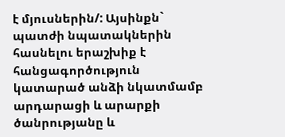է մյուսներին/: Այսինքն` պատժի նպատակներին հասնելու երաշխիք է հանցագործություն կատարած անձի նկատմամբ արդարացի և արարքի ծանրությանը և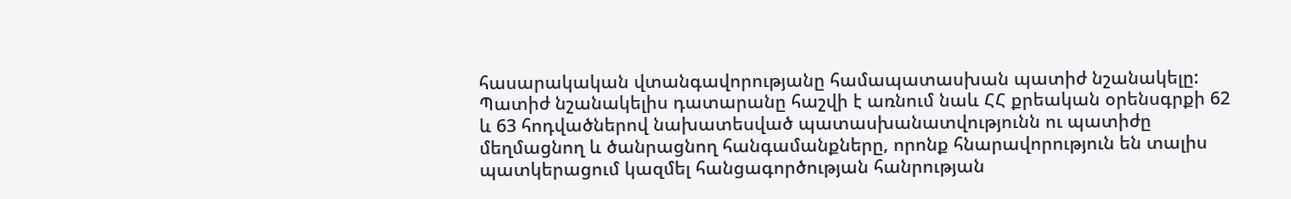հասարակական վտանգավորությանը համապատասխան պատիժ նշանակելը:
Պատիժ նշանակելիս դատարանը հաշվի է առնում նաև ՀՀ քրեական օրենսգրքի 62 և 63 հոդվածներով նախատեսված պատասխանատվությունն ու պատիժը մեղմացնող և ծանրացնող հանգամանքները, որոնք հնարավորություն են տալիս պատկերացում կազմել հանցագործության հանրության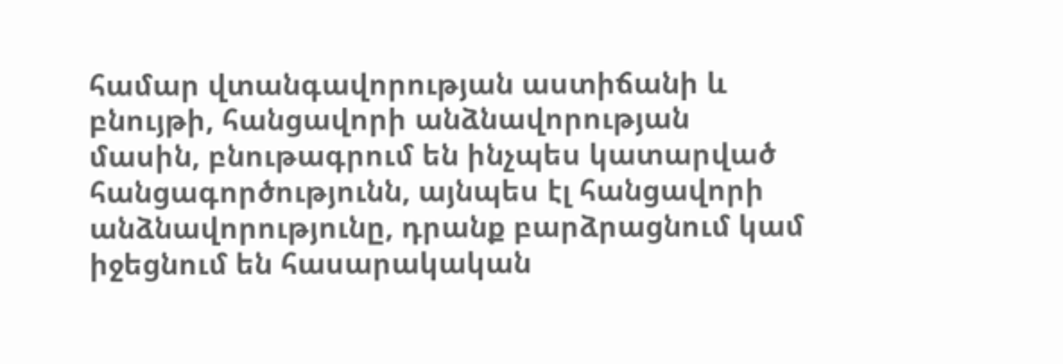համար վտանգավորության աստիճանի և բնույթի, հանցավորի անձնավորության մասին, բնութագրում են ինչպես կատարված հանցագործությունն, այնպես էլ հանցավորի անձնավորությունը, դրանք բարձրացնում կամ իջեցնում են հասարակական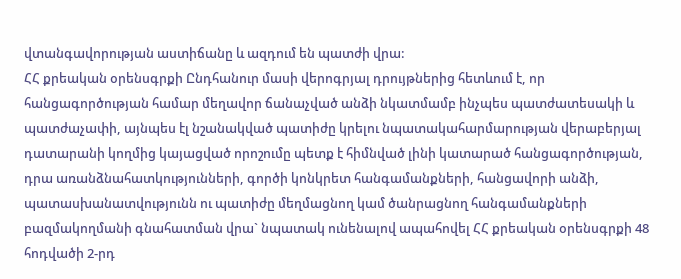վտանգավորության աստիճանը և ազդում են պատժի վրա:
ՀՀ քրեական օրենսգրքի Ընդհանուր մասի վերոգրյալ դրույթներից հետևում է, որ հանցագործության համար մեղավոր ճանաչված անձի նկատմամբ ինչպես պատժատեսակի և պատժաչափի, այնպես էլ նշանակված պատիժը կրելու նպատակահարմարության վերաբերյալ դատարանի կողմից կայացված որոշումը պետք է հիմնված լինի կատարած հանցագործության, դրա առանձնահատկությունների, գործի կոնկրետ հանգամանքների, հանցավորի անձի, պատասխանատվությունն ու պատիժը մեղմացնող կամ ծանրացնող հանգամանքների բազմակողմանի գնահատման վրա` նպատակ ունենալով ապահովել ՀՀ քրեական օրենսգրքի 48 հոդվածի 2-րդ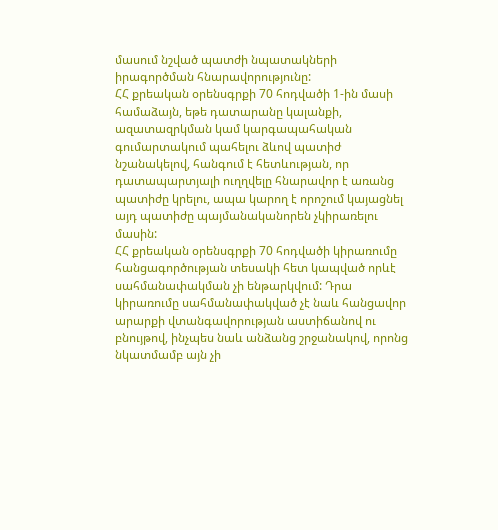մասում նշված պատժի նպատակների իրագործման հնարավորությունը:
ՀՀ քրեական օրենսգրքի 70 հոդվածի 1-ին մասի համաձայն, եթե դատարանը կալանքի, ազատազրկման կամ կարգապահական գումարտակում պահելու ձևով պատիժ նշանակելով, հանգում է հետևության, որ դատապարտյալի ուղղվելը հնարավոր է առանց պատիժը կրելու, ապա կարող է որոշում կայացնել այդ պատիժը պայմանականորեն չկիրառելու մասին:
ՀՀ քրեական օրենսգրքի 70 հոդվածի կիրառումը հանցագործության տեսակի հետ կապված որևէ սահմանափակման չի ենթարկվում: Դրա կիրառումը սահմանափակված չէ նաև հանցավոր արարքի վտանգավորության աստիճանով ու բնույթով, ինչպես նաև անձանց շրջանակով, որոնց նկատմամբ այն չի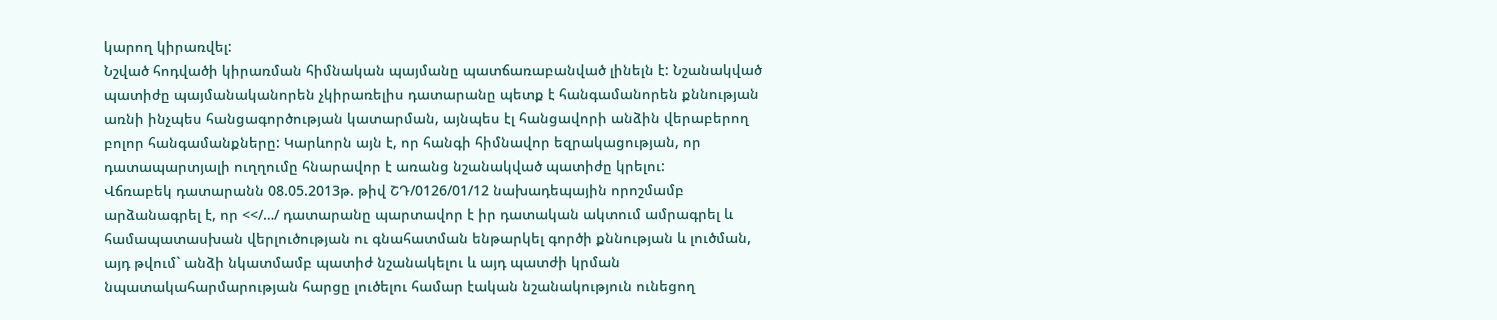կարող կիրառվել:
Նշված հոդվածի կիրառման հիմնական պայմանը պատճառաբանված լինելն է: Նշանակված պատիժը պայմանականորեն չկիրառելիս դատարանը պետք է հանգամանորեն քննության առնի ինչպես հանցագործության կատարման, այնպես էլ հանցավորի անձին վերաբերող բոլոր հանգամանքները: Կարևորն այն է, որ հանգի հիմնավոր եզրակացության, որ դատապարտյալի ուղղումը հնարավոր է առանց նշանակված պատիժը կրելու:
Վճռաբեկ դատարանն 08.05.2013թ. թիվ ՇԴ/0126/01/12 նախադեպային որոշմամբ արձանագրել է, որ <</…/ դատարանը պարտավոր է իր դատական ակտում ամրագրել և համապատասխան վերլուծության ու գնահատման ենթարկել գործի քննության և լուծման, այդ թվում` անձի նկատմամբ պատիժ նշանակելու և այդ պատժի կրման նպատակահարմարության հարցը լուծելու համար էական նշանակություն ունեցող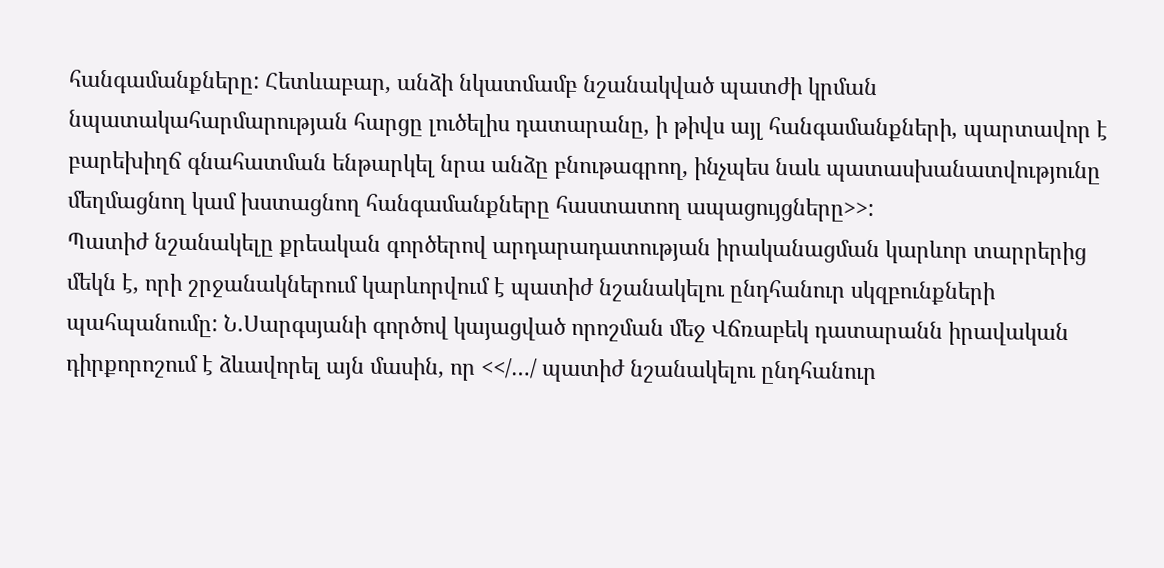հանգամանքները: Հետևաբար, անձի նկատմամբ նշանակված պատժի կրման նպատակահարմարության հարցը լուծելիս դատարանը, ի թիվս այլ հանգամանքների, պարտավոր է բարեխիղճ գնահատման ենթարկել նրա անձը բնութագրող, ինչպես նաև պատասխանատվությունը մեղմացնող կամ խստացնող հանգամանքները հաստատող ապացույցները>>:
Պատիժ նշանակելը քրեական գործերով արդարադատության իրականացման կարևոր տարրերից մեկն է, որի շրջանակներում կարևորվում է պատիժ նշանակելու ընդհանուր սկզբունքների պահպանումը: Ն.Սարգսյանի գործով կայացված որոշման մեջ Վճռաբեկ դատարանն իրավական դիրքորոշում է ձևավորել այն մասին, որ <</…/ պատիժ նշանակելու ընդհանուր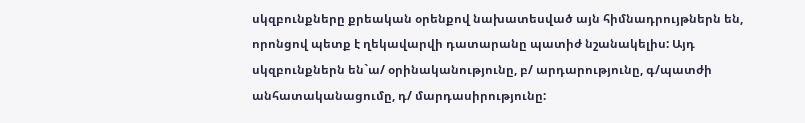սկզբունքները քրեական օրենքով նախատեսված այն հիմնադրույթներն են, որոնցով պետք է ղեկավարվի դատարանը պատիժ նշանակելիս: Այդ սկզբունքներն են`ա/ օրինականությունը, բ/ արդարությունը, գ/պատժի անհատականացումը, դ/ մարդասիրությունը: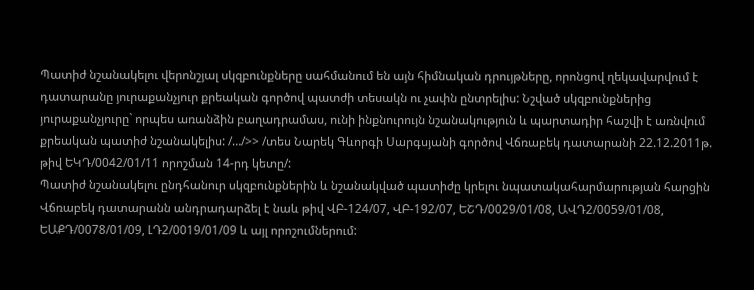Պատիժ նշանակելու վերոնշյալ սկզբունքները սահմանում են այն հիմնական դրույթները, որոնցով ղեկավարվում է դատարանը յուրաքանչյուր քրեական գործով պատժի տեսակն ու չափն ընտրելիս: Նշված սկզբունքներից յուրաքանչյուրը` որպես առանձին բաղադրամաս, ունի ինքնուրույն նշանակություն և պարտադիր հաշվի է առնվում քրեական պատիժ նշանակելիս: /…/>> /տես Նարեկ Գևորգի Սարգսյանի գործով Վճռաբեկ դատարանի 22.12.2011թ. թիվ ԵԿԴ/0042/01/11 որոշման 14-րդ կետը/:
Պատիժ նշանակելու ընդհանուր սկզբունքներին և նշանակված պատիժը կրելու նպատակահարմարության հարցին Վճռաբեկ դատարանն անդրադարձել է նաև թիվ ՎԲ-124/07, ՎԲ-192/07, ԵՇԴ/0029/01/08, ԱՎԴ2/0059/01/08, ԵԱՔԴ/0078/01/09, ԼԴ2/0019/01/09 և այլ որոշումներում: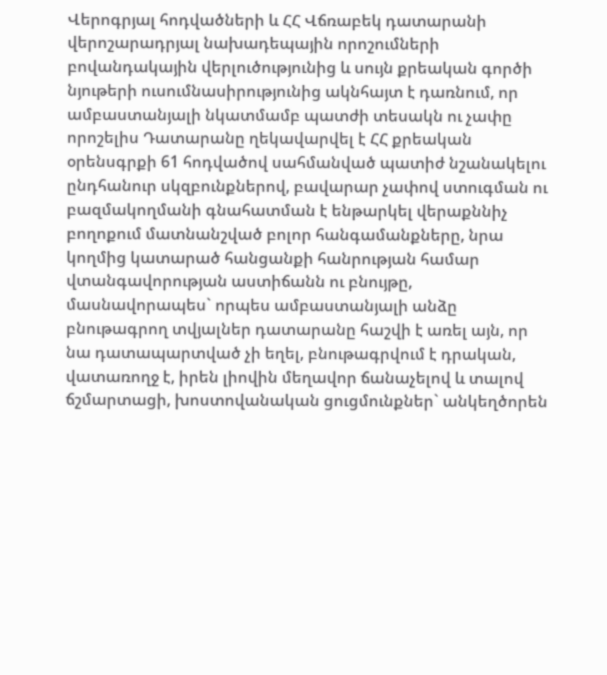Վերոգրյալ հոդվածների և ՀՀ Վճռաբեկ դատարանի վերոշարադրյալ նախադեպային որոշումների բովանդակային վերլուծությունից և սույն քրեական գործի նյութերի ուսումնասիրությունից ակնհայտ է դառնում, որ ամբաստանյալի նկատմամբ պատժի տեսակն ու չափը որոշելիս Դատարանը ղեկավարվել է ՀՀ քրեական օրենսգրքի 61 հոդվածով սահմանված պատիժ նշանակելու ընդհանուր սկզբունքներով, բավարար չափով ստուգման ու բազմակողմանի գնահատման է ենթարկել վերաքննիչ բողոքում մատնանշված բոլոր հանգամանքները, նրա կողմից կատարած հանցանքի հանրության համար վտանգավորության աստիճանն ու բնույթը, մասնավորապես` որպես ամբաստանյալի անձը բնութագրող տվյալներ դատարանը հաշվի է առել այն, որ նա դատապարտված չի եղել, բնութագրվում է դրական, վատառողջ է, իրեն լիովին մեղավոր ճանաչելով և տալով ճշմարտացի, խոստովանական ցուցմունքներ` անկեղծորեն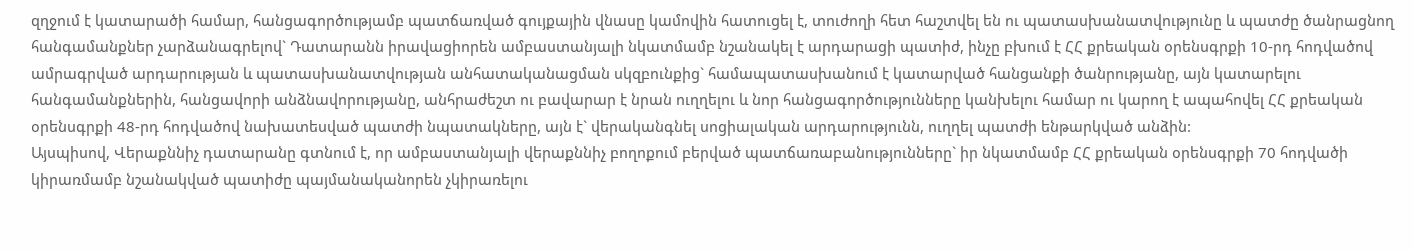զղջում է կատարածի համար, հանցագործությամբ պատճառված գույքային վնասը կամովին հատուցել է, տուժողի հետ հաշտվել են ու պատասխանատվությունը և պատժը ծանրացնող հանգամանքներ չարձանագրելով` Դատարանն իրավացիորեն ամբաստանյալի նկատմամբ նշանակել է արդարացի պատիժ, ինչը բխում է ՀՀ քրեական օրենսգրքի 10-րդ հոդվածով ամրագրված արդարության և պատասխանատվության անհատականացման սկզբունքից` համապատասխանում է կատարված հանցանքի ծանրությանը, այն կատարելու հանգամանքներին, հանցավորի անձնավորությանը, անհրաժեշտ ու բավարար է նրան ուղղելու և նոր հանցագործությունները կանխելու համար ու կարող է ապահովել ՀՀ քրեական օրենսգրքի 48-րդ հոդվածով նախատեսված պատժի նպատակները, այն է` վերականգնել սոցիալական արդարությունն, ուղղել պատժի ենթարկված անձին:
Այսպիսով, Վերաքննիչ դատարանը գտնում է, որ ամբաստանյալի վերաքննիչ բողոքում բերված պատճառաբանությունները` իր նկատմամբ ՀՀ քրեական օրենսգրքի 70 հոդվածի կիրառմամբ նշանակված պատիժը պայմանականորեն չկիրառելու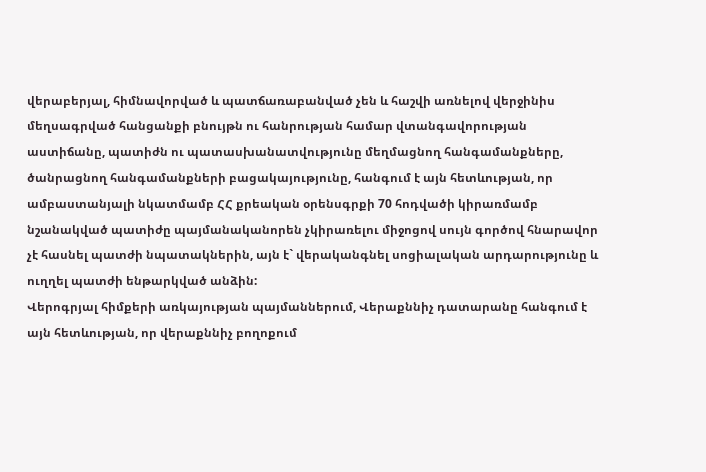վերաբերյալ, հիմնավորված և պատճառաբանված չեն և հաշվի առնելով վերջինիս մեղսագրված հանցանքի բնույթն ու հանրության համար վտանգավորության աստիճանը, պատիժն ու պատասխանատվությունը մեղմացնող հանգամանքները, ծանրացնող հանգամանքների բացակայությունը, հանգում է այն հետևության, որ ամբաստանյալի նկատմամբ ՀՀ քրեական օրենսգրքի 70 հոդվածի կիրառմամբ նշանակված պատիժը պայմանականորեն չկիրառելու միջոցով սույն գործով հնարավոր չէ հասնել պատժի նպատակներին, այն է` վերականգնել սոցիալական արդարությունը և ուղղել պատժի ենթարկված անձին:
Վերոգրյալ հիմքերի առկայության պայմաններում, Վերաքննիչ դատարանը հանգում է այն հետևության, որ վերաքննիչ բողոքում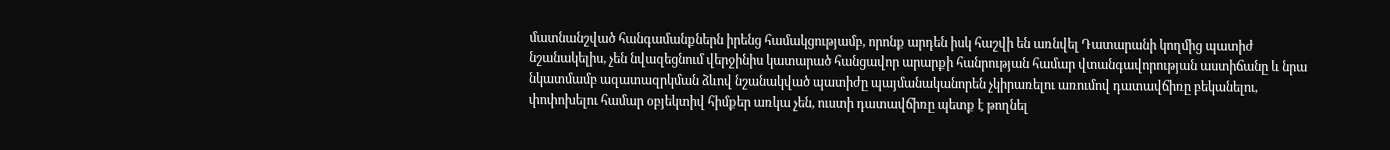մատնանշված հանգամանքներն իրենց համակցությամբ, որոնք արդեն իսկ հաշվի են առնվել Դատարանի կողմից պատիժ նշանակելիս, չեն նվազեցնում վերջինիս կատարած հանցավոր արարքի հանրության համար վտանգավորության աստիճանը և նրա նկատմամբ ազատազրկման ձևով նշանակված պատիժը պայմանականորեն չկիրառելու առումով դատավճիռը բեկանելու, փոփոխելու համար օբյեկտիվ հիմքեր առկա չեն, ուստի դատավճիռը պետք է թողնել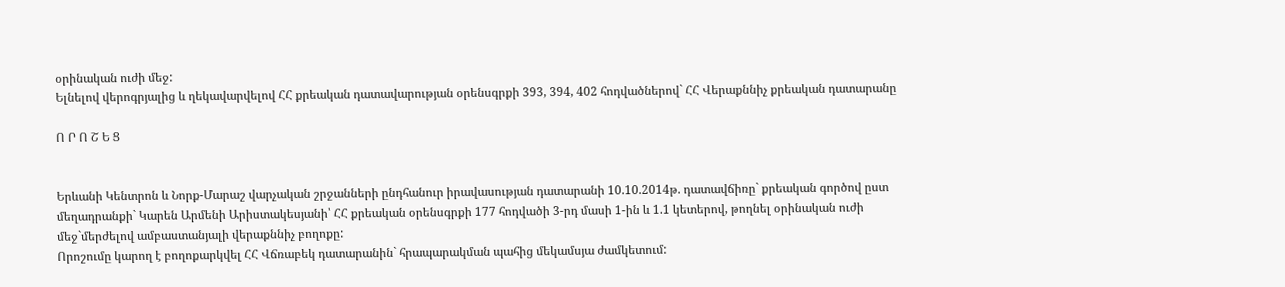օրինական ուժի մեջ:
Ելնելով վերոգրյալից և ղեկավարվելով ՀՀ քրեական դատավարության օրենսգրքի 393, 394, 402 հոդվածներով` ՀՀ Վերաքննիչ քրեական դատարանը

Ո Ր Ո Շ Ե Ց


Երևանի Կենտրոն և Նորք-Մարաշ վարչական շրջանների ընդհանուր իրավասության դատարանի 10.10.2014թ. դատավճիռը` քրեական գործով ըստ մեղադրանքի` Կարեն Արմենի Արիստակեսյանի՝ ՀՀ քրեական օրենսգրքի 177 հոդվածի 3-րդ մասի 1-ին և 1.1 կետերով, թողնել օրինական ուժի մեջ`մերժելով ամբաստանյալի վերաքննիչ բողոքը:
Որոշումը կարող է բողոքարկվել ՀՀ Վճռաբեկ դատարանին` հրապարակման պահից մեկամսյա ժամկետում: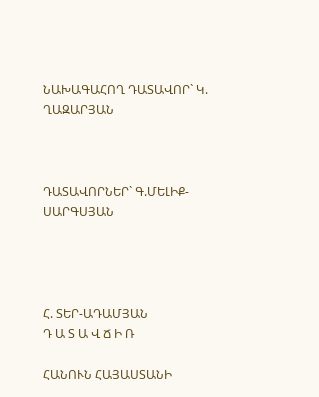ՆԱԽԱԳԱՀՈՂ ԴԱՏԱՎՈՐ` Կ. ՂԱԶԱՐՅԱՆ



ԴԱՏԱՎՈՐՆԵՐ` Գ.ՄԵԼԻՔ-ՍԱՐԳՍՅԱՆ




Հ. ՏԵՐ-ԱԴԱՄՅԱՆ
Դ Ա Տ Ա Վ Ճ Ի Ռ

ՀԱՆՈՒՆ ՀԱՅԱՍՏԱՆԻ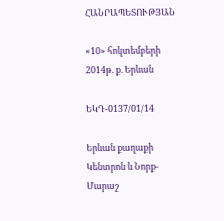ՀԱՆՐԱՊԵՏՈՒԹՅԱՆ

«10» հոկտեմբերի 2014թ. ք. Երևան

ԵԿԴ-0137/01/14

Երևան քաղաքի Կենտրոն և Նորք-Մարաշ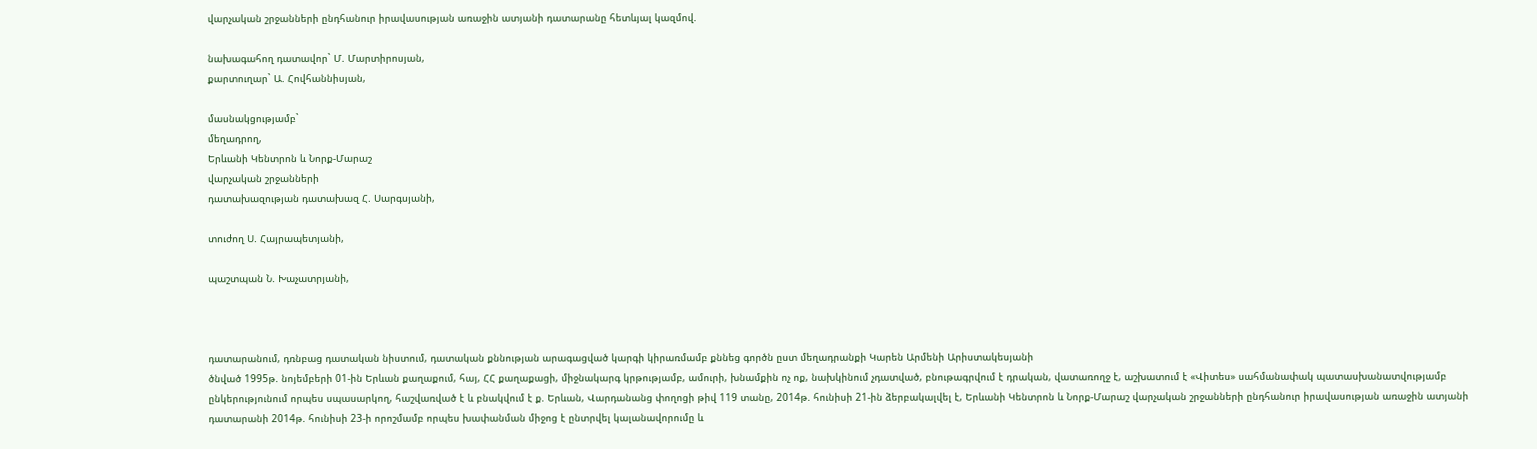վարչական շրջանների ընդհանուր իրավասության առաջին ատյանի դատարանը հետևյալ կազմով.

նախագահող դատավոր` Մ. Մարտիրոսյան,
քարտուղար` Ա. Հովհաննիսյան,

մասնակցությամբ`
մեղադրող,
Երևանի Կենտրոն և Նորք-Մարաշ
վարչական շրջանների
դատախազության դատախազ Հ. Սարգսյանի,

տուժող Ս. Հայրապետյանի,

պաշտպան Ն. Խաչատրյանի,



դատարանում, դռնբաց դատական նիստում, դատական քննության արագացված կարգի կիրառմամբ քննեց գործն ըստ մեղադրանքի Կարեն Արմենի Արիստակեսյանի
ծնված 1995թ. նոյեմբերի 01-ին Երևան քաղաքում, հայ, ՀՀ քաղաքացի, միջնակարգ կրթությամբ, ամուրի, խնամքին ոչ ոք, նախկինում չդատված, բնութագրվում է դրական, վատառողջ է, աշխատում է «Վիտես» սահմանափակ պատասխանատվությամբ ընկերությունում որպես սպասարկող, հաշվառված է և բնակվում է ք. Երևան, Վարդանանց փողոցի թիվ 119 տանը, 2014թ. հունիսի 21-ին ձերբակալվել է, Երևանի Կենտրոն և Նորք-Մարաշ վարչական շրջանների ընդհանուր իրավասության առաջին ատյանի դատարանի 2014թ. հունիսի 23-ի որոշմամբ որպես խափանման միջոց է ընտրվել կալանավորումը և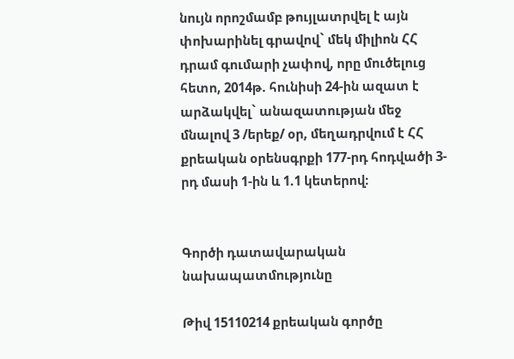նույն որոշմամբ թույլատրվել է այն փոխարինել գրավով` մեկ միլիոն ՀՀ դրամ գումարի չափով, որը մուծելուց հետո, 2014թ. հունիսի 24-ին ազատ է արձակվել` անազատության մեջ մնալով 3 /երեք/ օր, մեղադրվում է ՀՀ քրեական օրենսգրքի 177-րդ հոդվածի 3-րդ մասի 1-ին և 1.1 կետերով։


Գործի դատավարական նախապատմությունը

Թիվ 15110214 քրեական գործը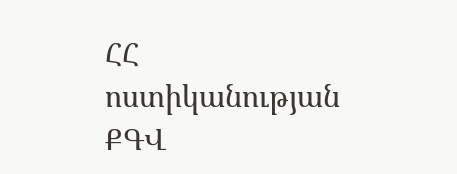ՀՀ ոստիկանության ՔԳՎ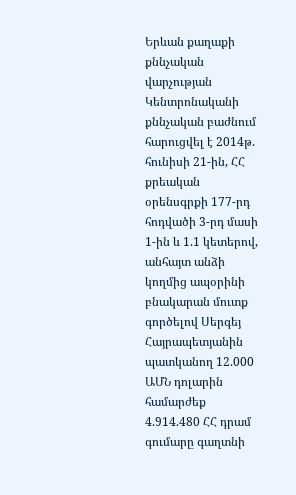Երևան քաղաքի քննչական վարչության Կենտրոնականի քննչական բաժնում հարուցվել է 2014թ. հունիսի 21-ին, ՀՀ քրեական օրենսգրքի 177-րդ հոդվածի 3-րդ մասի 1-ին և 1.1 կետերով, անհայտ անձի կողմից ապօրինի բնակարան մուտք գործելով Սերգեյ Հայրապետյանին պատկանող 12.000 ԱՄՆ դոլարին համարժեք 4.914.480 ՀՀ դրամ գումարը գաղտնի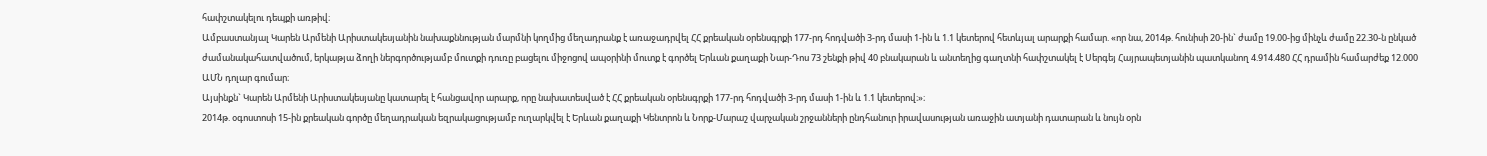հափշտակելու դեպքի առթիվ։
Ամբաստանյալ Կարեն Արմենի Արիստակեսյանին նախաքննության մարմնի կողմից մեղադրանք է առաջադրվել ՀՀ քրեական օրենսգրքի 177-րդ հոդվածի 3-րդ մասի 1-ին և 1.1 կետերով հետևյալ արարքի համար. «որ նա, 2014թ. հունիսի 20-ին` ժամը 19.00-ից մինչև ժամը 22.30-ն ընկած ժամանակահատվածում, երկաթյա ձողի ներգործությամբ մուտքի դուռը բացելու միջոցով ապօրինի մուտք է գործել Երևան քաղաքի Նար-Դոս 73 շենքի թիվ 40 բնակարան և անտեղից գաղտնի հափշտակել է Սերգեյ Հայրապետյանին պատկանող 4.914.480 ՀՀ դրամին համարժեք 12.000 ԱՄՆ դոլար գումար։
Այսինքն` Կարեն Արմենի Արիստակեսյանը կատարել է հանցավոր արարք, որը նախատեսված է ՀՀ քրեական օրենսգրքի 177-րդ հոդվածի 3-րդ մասի 1-ին և 1.1 կետերով։»։
2014թ. օգոստոսի 15-ին քրեական գործը մեղադրական եզրակացությամբ ուղարկվել է Երևան քաղաքի Կենտրոն և Նորք-Մարաշ վարչական շրջանների ընդհանուր իրավասության առաջին ատյանի դատարան և նույն օրն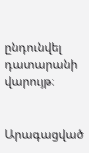ընդունվել դատարանի վարույթ։


Արագացված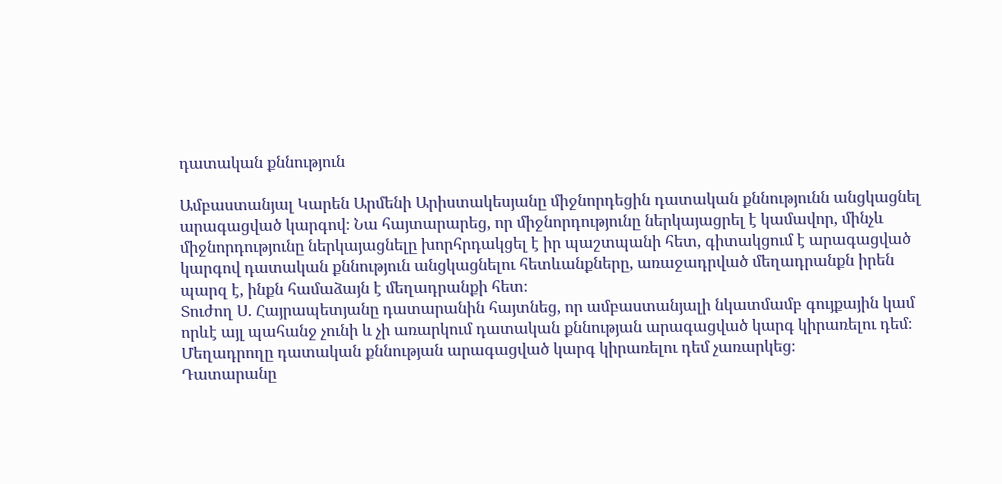դատական քննություն

Ամբաստանյալ Կարեն Արմենի Արիստակեսյանը միջնորդեցին դատական քննությունն անցկացնել արագացված կարգով։ Նա հայտարարեց, որ միջնորդությունը ներկայացրել է կամավոր, մինչև միջնորդությունը ներկայացնելը խորհրդակցել է իր պաշտպանի հետ, գիտակցում է արագացված կարգով դատական քննություն անցկացնելու հետևանքները, առաջադրված մեղադրանքն իրեն պարզ է, ինքն համաձայն է մեղադրանքի հետ։
Տուժող Ս. Հայրապետյանը դատարանին հայտնեց, որ ամբաստանյալի նկատմամբ գույքային կամ որևէ այլ պահանջ չունի և չի առարկում դատական քննության արագացված կարգ կիրառելու դեմ։
Մեղադրողը դատական քննության արագացված կարգ կիրառելու դեմ չառարկեց։
Դատարանը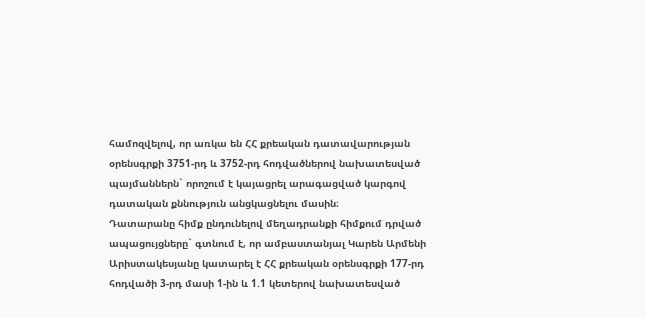համոզվելով, որ առկա են ՀՀ քրեական դատավարության օրենսգրքի 3751-րդ և 3752-րդ հոդվածներով նախատեսված պայմաններն` որոշում է կայացրել արագացված կարգով դատական քննություն անցկացնելու մասին։
Դատարանը հիմք ընդունելով մեղադրանքի հիմքում դրված ապացույցները` գտնում է, որ ամբաստանյալ Կարեն Արմենի Արիստակեսյանը կատարել է ՀՀ քրեական օրենսգրքի 177-րդ հոդվածի 3-րդ մասի 1-ին և 1.1 կետերով նախատեսված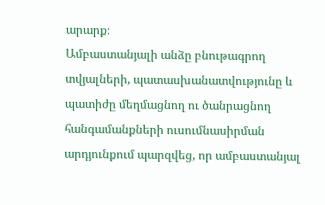արարք։
Ամբաստանյալի անձը բնութագրող տվյալների, պատասխանատվությունը և պատիժը մեղմացնող ու ծանրացնող հանգամանքների ուսումնասիրման արդյունքում պարզվեց, որ ամբաստանյալ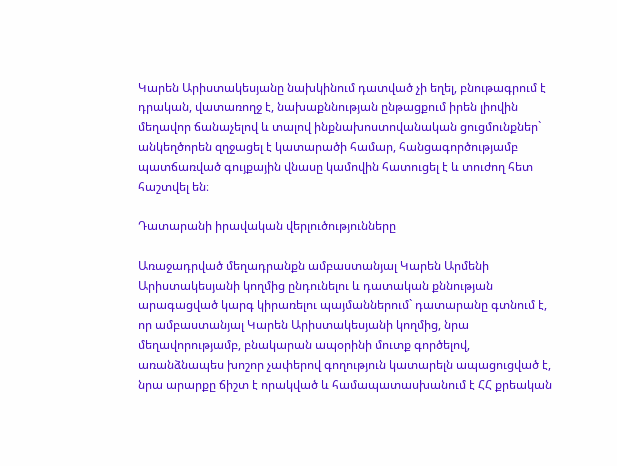Կարեն Արիստակեսյանը նախկինում դատված չի եղել, բնութագրում է դրական, վատառողջ է, նախաքննության ընթացքում իրեն լիովին մեղավոր ճանաչելով և տալով ինքնախոստովանական ցուցմունքներ` անկեղծորեն զղջացել է կատարածի համար, հանցագործությամբ պատճառված գույքային վնասը կամովին հատուցել է և տուժող հետ հաշտվել են։

Դատարանի իրավական վերլուծությունները

Առաջադրված մեղադրանքն ամբաստանյալ Կարեն Արմենի Արիստակեսյանի կողմից ընդունելու և դատական քննության արագացված կարգ կիրառելու պայմաններում` դատարանը գտնում է, որ ամբաստանյալ Կարեն Արիստակեսյանի կողմից, նրա մեղավորությամբ, բնակարան ապօրինի մուտք գործելով, առանձնապես խոշոր չափերով գողություն կատարելն ապացուցված է, նրա արարքը ճիշտ է որակված և համապատասխանում է ՀՀ քրեական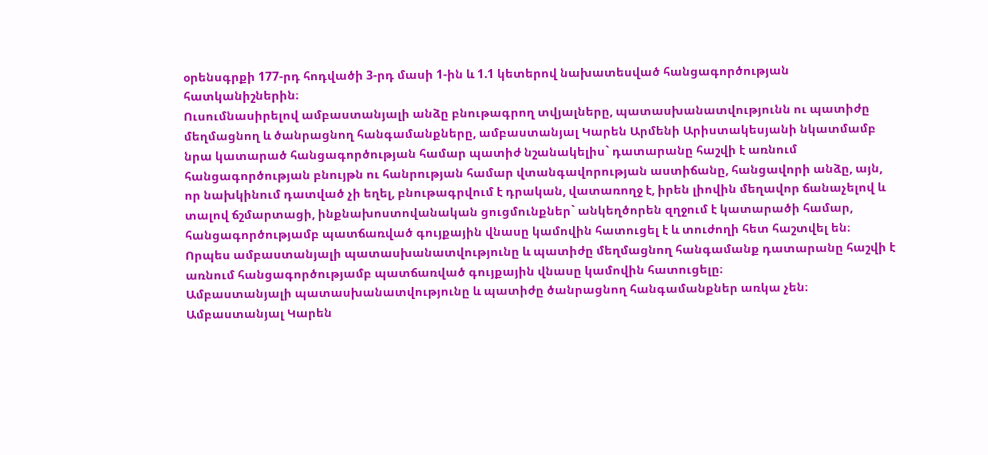օրենսգրքի 177-րդ հոդվածի 3-րդ մասի 1-ին և 1.1 կետերով նախատեսված հանցագործության հատկանիշներին։
Ուսումնասիրելով ամբաստանյալի անձը բնութագրող տվյալները, պատասխանատվությունն ու պատիժը մեղմացնող և ծանրացնող հանգամանքները, ամբաստանյալ Կարեն Արմենի Արիստակեսյանի նկատմամբ նրա կատարած հանցագործության համար պատիժ նշանակելիս` դատարանը հաշվի է առնում հանցագործության բնույթն ու հանրության համար վտանգավորության աստիճանը, հանցավորի անձը, այն, որ նախկինում դատված չի եղել, բնութագրվում է դրական, վատառողջ է, իրեն լիովին մեղավոր ճանաչելով և տալով ճշմարտացի, ինքնախոստովանական ցուցմունքներ` անկեղծորեն զղջում է կատարածի համար, հանցագործությամբ պատճառված գույքային վնասը կամովին հատուցել է և տուժողի հետ հաշտվել են։
Որպես ամբաստանյալի պատասխանատվությունը և պատիժը մեղմացնող հանգամանք դատարանը հաշվի է առնում հանցագործությամբ պատճառված գույքային վնասը կամովին հատուցելը։
Ամբաստանյալի պատասխանատվությունը և պատիժը ծանրացնող հանգամանքներ առկա չեն։
Ամբաստանյալ Կարեն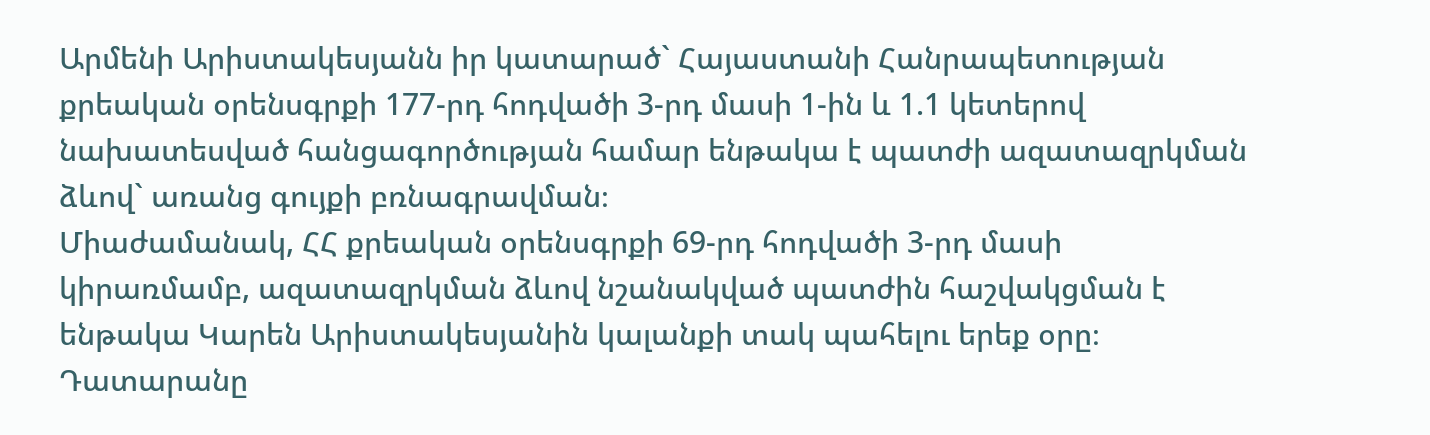Արմենի Արիստակեսյանն իր կատարած` Հայաստանի Հանրապետության քրեական օրենսգրքի 177-րդ հոդվածի 3-րդ մասի 1-ին և 1.1 կետերով նախատեսված հանցագործության համար ենթակա է պատժի ազատազրկման ձևով` առանց գույքի բռնագրավման։
Միաժամանակ, ՀՀ քրեական օրենսգրքի 69-րդ հոդվածի 3-րդ մասի կիրառմամբ, ազատազրկման ձևով նշանակված պատժին հաշվակցման է ենթակա Կարեն Արիստակեսյանին կալանքի տակ պահելու երեք օրը։
Դատարանը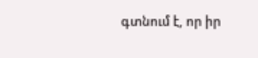գտնում է, որ իր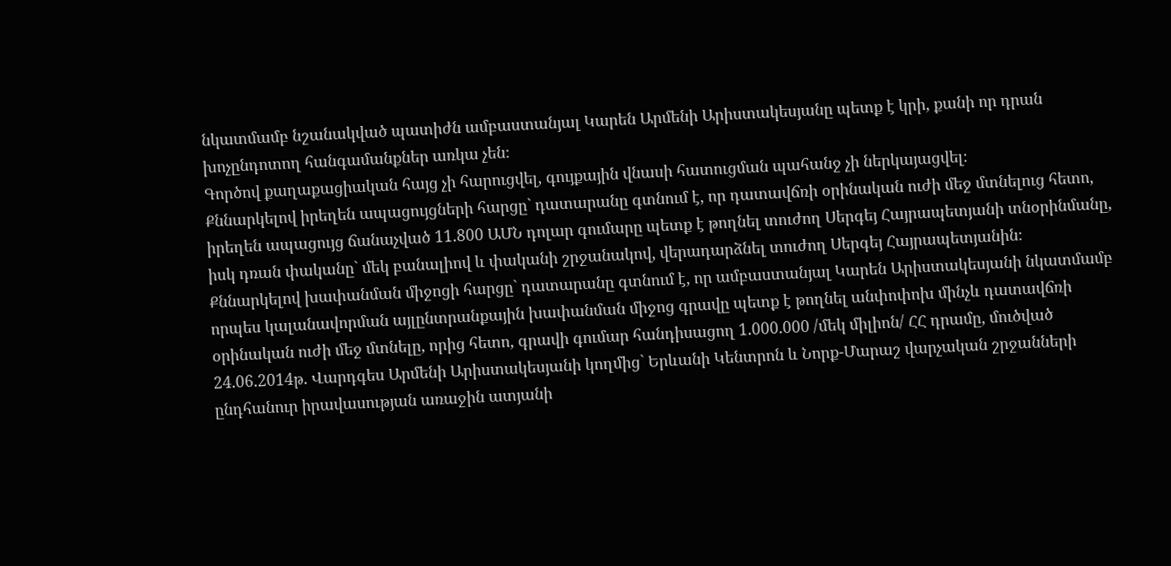նկատմամբ նշանակված պատիժն ամբաստանյալ Կարեն Արմենի Արիստակեսյանը պետք է կրի, քանի որ դրան խոչընդոտող հանգամանքներ առկա չեն։
Գործով քաղաքացիական հայց չի հարուցվել, գույքային վնասի հատուցման պահանջ չի ներկայացվել։
Քննարկելով իրեղեն ապացույցների հարցը` դատարանը գտնում է, որ դատավճռի օրինական ուժի մեջ մտնելուց հետո, իրեղեն ապացույց ճանաչված 11.800 ԱՄՆ դոլար գումարը պետք է թողնել տուժող Սերգեյ Հայրապետյանի տնօրինմանը, իսկ դռան փականը` մեկ բանալիով և փականի շրջանակով, վերադարձնել տուժող Սերգեյ Հայրապետյանին։
Քննարկելով խափանման միջոցի հարցը` դատարանը գտնում է, որ ամբաստանյալ Կարեն Արիստակեսյանի նկատմամբ որպես կալանավորման այլընտրանքային խափանման միջոց գրավը պետք է թողնել անփոփոխ մինչև դատավճռի օրինական ուժի մեջ մտնելը, որից հետո, գրավի գումար հանդիսացող 1.000.000 /մեկ միլիոն/ ՀՀ դրամը, մուծված 24.06.2014թ. Վարդգես Արմենի Արիստակեսյանի կողմից` Երևանի Կենտրոն և Նորք-Մարաշ վարչական շրջանների ընդհանուր իրավասության առաջին ատյանի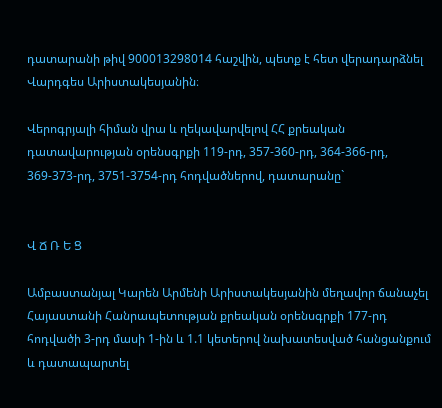դատարանի թիվ 900013298014 հաշվին, պետք է հետ վերադարձնել Վարդգես Արիստակեսյանին։

Վերոգրյալի հիման վրա և ղեկավարվելով ՀՀ քրեական դատավարության օրենսգրքի 119-րդ, 357-360-րդ, 364-366-րդ, 369-373-րդ, 3751-3754-րդ հոդվածներով, դատարանը`


Վ Ճ Ռ Ե Ց

Ամբաստանյալ Կարեն Արմենի Արիստակեսյանին մեղավոր ճանաչել Հայաստանի Հանրապետության քրեական օրենսգրքի 177-րդ հոդվածի 3-րդ մասի 1-ին և 1.1 կետերով նախատեսված հանցանքում և դատապարտել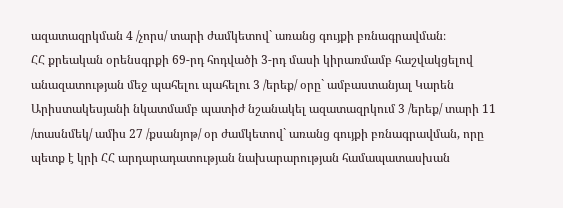ազատազրկման 4 /չորս/ տարի ժամկետով` առանց գույքի բռնագրավման։
ՀՀ քրեական օրենսգրքի 69-րդ հոդվածի 3-րդ մասի կիրառմամբ հաշվակցելով անազատության մեջ պահելու պահելու 3 /երեք/ օրը` ամբաստանյալ Կարեն Արիստակեսյանի նկատմամբ պատիժ նշանակել ազատազրկում 3 /երեք/ տարի 11 /տասնմեկ/ ամիս 27 /քսանյոթ/ օր ժամկետով` առանց գույքի բռնագրավման, որը պետք է կրի ՀՀ արդարադատության նախարարության համապատասխան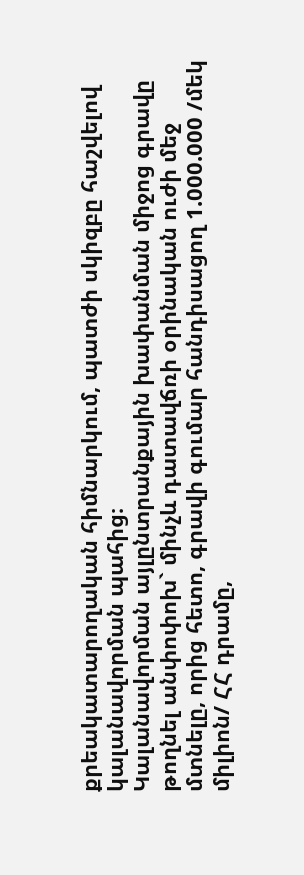քրեակատարողական հիմնարկում, պատժի սկիզբը հաշվելով կալանավորման պահից։
Կալանավորման այլընտրանքային խափանման միջոց գրավը թողնել անփոփոխ` մինչև դատավճռի օրինական ուժի մեջ մտնելը, որից հետո, գրավի գումար հանդիսացող 1.000.000 /մեկ միլիոն/ ՀՀ դրամը,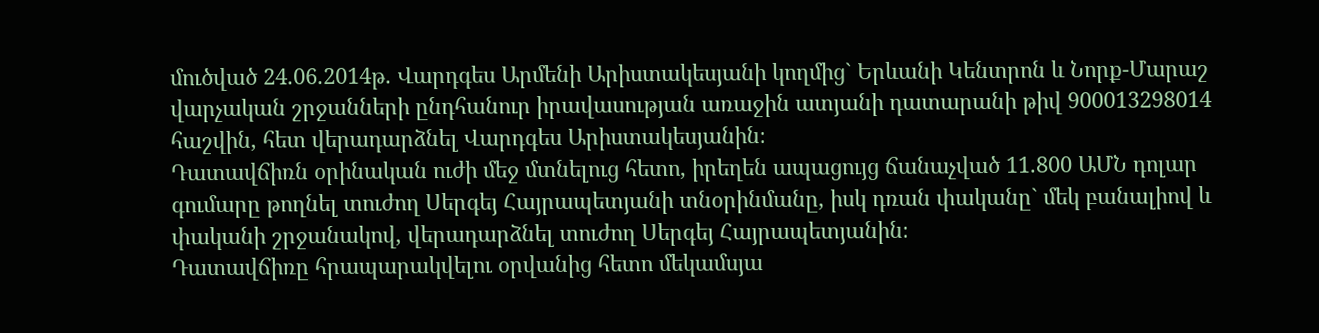մուծված 24.06.2014թ. Վարդգես Արմենի Արիստակեսյանի կողմից` Երևանի Կենտրոն և Նորք-Մարաշ վարչական շրջանների ընդհանուր իրավասության առաջին ատյանի դատարանի թիվ 900013298014 հաշվին, հետ վերադարձնել Վարդգես Արիստակեսյանին։
Դատավճիռն օրինական ուժի մեջ մտնելուց հետո, իրեղեն ապացույց ճանաչված 11.800 ԱՄՆ դոլար գումարը թողնել տուժող Սերգեյ Հայրապետյանի տնօրինմանը, իսկ դռան փականը` մեկ բանալիով և փականի շրջանակով, վերադարձնել տուժող Սերգեյ Հայրապետյանին։
Դատավճիռը հրապարակվելու օրվանից հետո մեկամսյա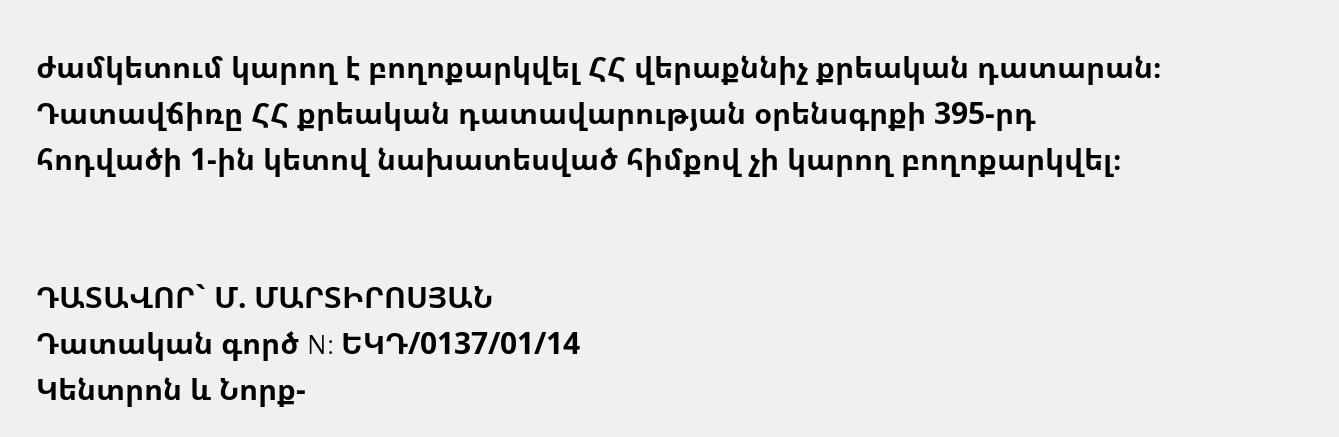ժամկետում կարող է բողոքարկվել ՀՀ վերաքննիչ քրեական դատարան։
Դատավճիռը ՀՀ քրեական դատավարության օրենսգրքի 395-րդ հոդվածի 1-ին կետով նախատեսված հիմքով չի կարող բողոքարկվել։


ԴԱՏԱՎՈՐ` Մ. ՄԱՐՏԻՐՈՍՅԱՆ
Դատական գործ N: ԵԿԴ/0137/01/14
Կենտրոն և Նորք-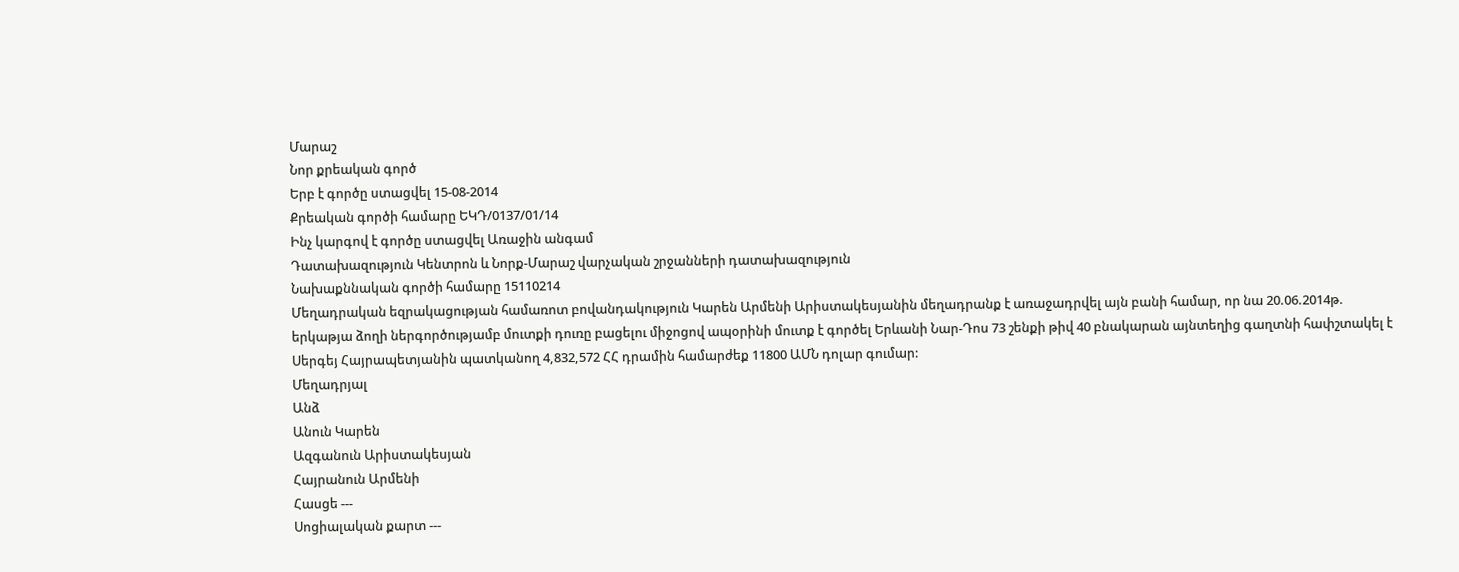Մարաշ
Նոր քրեական գործ
Երբ է գործը ստացվել 15-08-2014
Քրեական գործի համարը ԵԿԴ/0137/01/14
Ինչ կարգով է գործը ստացվել Առաջին անգամ
Դատախազություն Կենտրոն և Նորք-Մարաշ վարչական շրջանների դատախազություն
Նախաքննական գործի համարը 15110214
Մեղադրական եզրակացության համառոտ բովանդակություն Կարեն Արմենի Արիստակեսյանին մեղադրանք է առաջադրվել այն բանի համար, որ նա 20.06.2014թ. երկաթյա ձողի ներգործությամբ մուտքի դուռը բացելու միջոցով ապօրինի մուտք է գործել Երևանի Նար-Դոս 73 շենքի թիվ 40 բնակարան այնտեղից գաղտնի հափշտակել է Սերգեյ Հայրապետյանին պատկանող 4,832,572 ՀՀ դրամին համարժեք 11800 ԱՄՆ դոլար գումար:
Մեղադրյալ
Անձ
Անուն Կարեն
Ազգանուն Արիստակեսյան
Հայրանուն Արմենի
Հասցե ---
Սոցիալական քարտ ---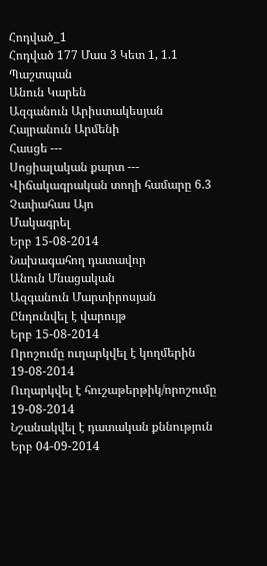Հոդված_1
Հոդված 177 Մաս 3 Կետ 1, 1.1
Պաշտպան
Անուն Կարեն
Ազգանուն Արիստակեսյան
Հայրանուն Արմենի
Հասցե ---
Սոցիալական քարտ ---
Վիճակագրական տողի համարը 6.3
Չափահաս Այո
Մակագրել
Երբ 15-08-2014
Նախագահող դատավոր
Անուն Մնացական
Ազգանուն Մարտիրոսյան
Ընդունվել է վարույթ
Երբ 15-08-2014
Որոշումը ուղարկվել է կողմերին 19-08-2014
Ուղարկվել է հուշաթերթիկ/որոշումը 19-08-2014
Նշանակվել է դատական քննություն
Երբ 04-09-2014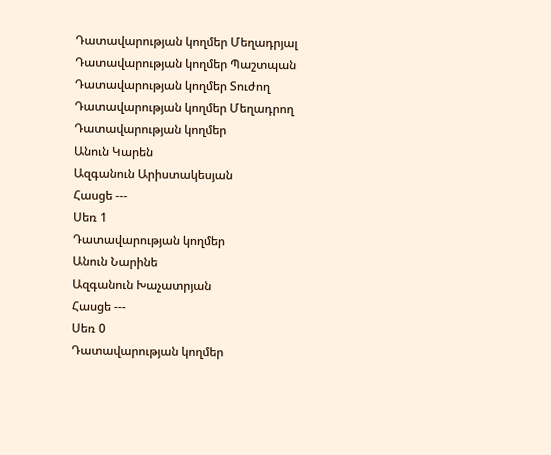Դատավարության կողմեր Մեղադրյալ
Դատավարության կողմեր Պաշտպան
Դատավարության կողմեր Տուժող
Դատավարության կողմեր Մեղադրող
Դատավարության կողմեր
Անուն Կարեն
Ազգանուն Արիստակեսյան
Հասցե ---
Սեռ 1
Դատավարության կողմեր
Անուն Նարինե
Ազգանուն Խաչատրյան
Հասցե ---
Սեռ 0
Դատավարության կողմեր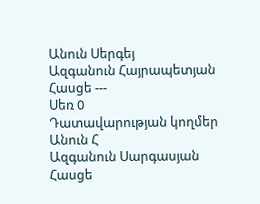Անուն Սերգեյ
Ազգանուն Հայրապետյան
Հասցե ---
Սեռ 0
Դատավարության կողմեր
Անուն Հ
Ազգանուն Սարգասյան
Հասցե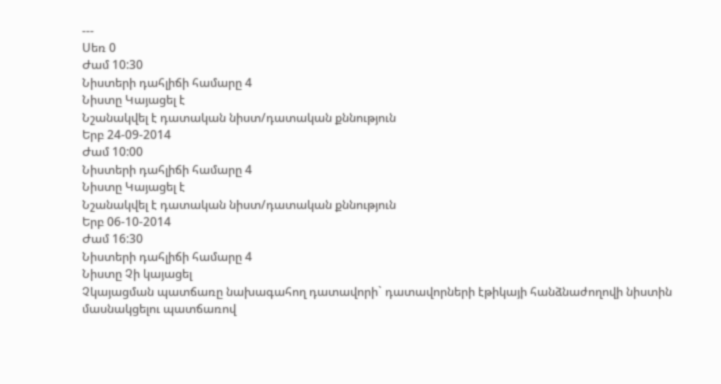---
Սեռ 0
Ժամ 10:30
Նիստերի դահլիճի համարը 4
Նիստը Կայացել է
Նշանակվել է դատական նիստ/դատական քննություն
Երբ 24-09-2014
Ժամ 10:00
Նիստերի դահլիճի համարը 4
Նիստը Կայացել է
Նշանակվել է դատական նիստ/դատական քննություն
Երբ 06-10-2014
Ժամ 16:30
Նիստերի դահլիճի համարը 4
Նիստը Չի կայացել
Չկայացման պատճառը նախագահող դատավորի` դատավորների էթիկայի հանձնաժողովի նիստին մասնակցելու պատճառով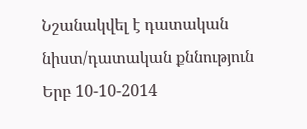Նշանակվել է դատական նիստ/դատական քննություն
Երբ 10-10-2014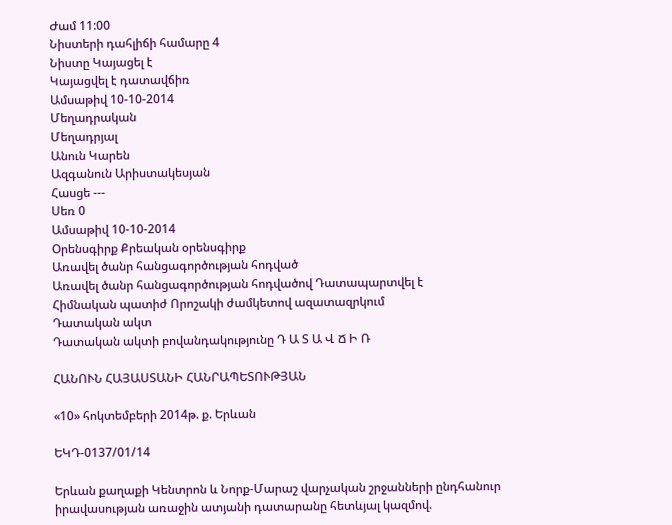Ժամ 11:00
Նիստերի դահլիճի համարը 4
Նիստը Կայացել է
Կայացվել է դատավճիռ
Ամսաթիվ 10-10-2014
Մեղադրական
Մեղադրյալ
Անուն Կարեն
Ազգանուն Արիստակեսյան
Հասցե ---
Սեռ 0
Ամսաթիվ 10-10-2014
Օրենսգիրք Քրեական օրենսգիրք
Առավել ծանր հանցագործության հոդված
Առավել ծանր հանցագործության հոդվածով Դատապարտվել է
Հիմնական պատիժ Որոշակի ժամկետով ազատազրկում
Դատական ակտ
Դատական ակտի բովանդակությունը Դ Ա Տ Ա Վ Ճ Ի Ռ

ՀԱՆՈՒՆ ՀԱՅԱՍՏԱՆԻ ՀԱՆՐԱՊԵՏՈՒԹՅԱՆ

«10» հոկտեմբերի 2014թ. ք. Երևան

ԵԿԴ-0137/01/14

Երևան քաղաքի Կենտրոն և Նորք-Մարաշ վարչական շրջանների ընդհանուր իրավասության առաջին ատյանի դատարանը հետևյալ կազմով.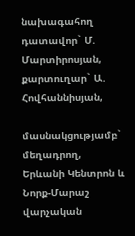նախագահող դատավոր` Մ. Մարտիրոսյան,
քարտուղար` Ա. Հովհաննիսյան,

մասնակցությամբ`
մեղադրող,
Երևանի Կենտրոն և Նորք-Մարաշ
վարչական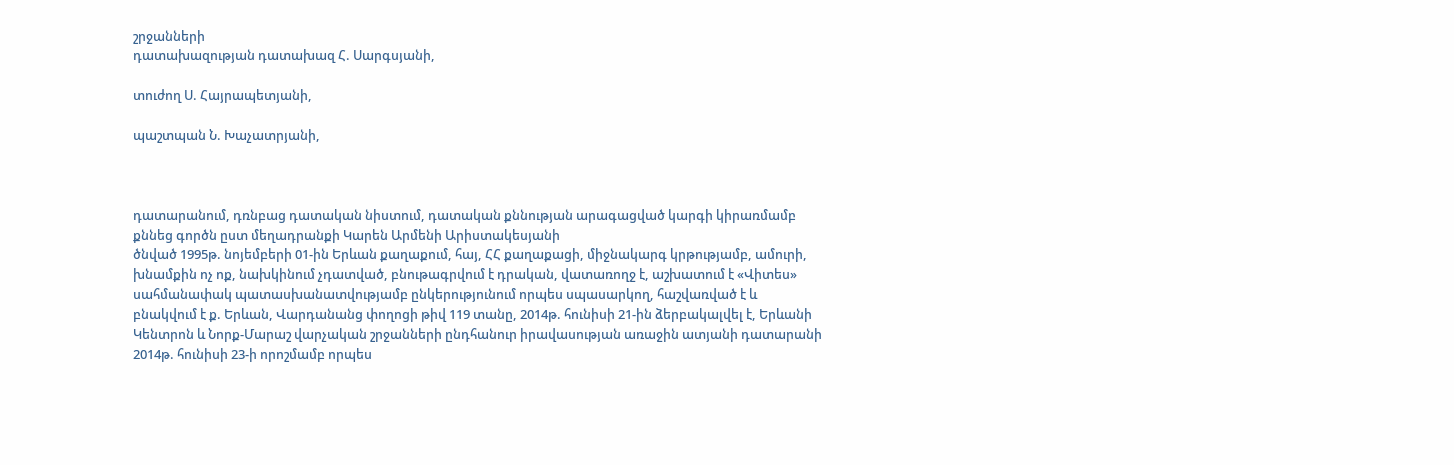շրջանների
դատախազության դատախազ Հ. Սարգսյանի,

տուժող Ս. Հայրապետյանի,

պաշտպան Ն. Խաչատրյանի,



դատարանում, դռնբաց դատական նիստում, դատական քննության արագացված կարգի կիրառմամբ քննեց գործն ըստ մեղադրանքի Կարեն Արմենի Արիստակեսյանի
ծնված 1995թ. նոյեմբերի 01-ին Երևան քաղաքում, հայ, ՀՀ քաղաքացի, միջնակարգ կրթությամբ, ամուրի, խնամքին ոչ ոք, նախկինում չդատված, բնութագրվում է դրական, վատառողջ է, աշխատում է «Վիտես» սահմանափակ պատասխանատվությամբ ընկերությունում որպես սպասարկող, հաշվառված է և բնակվում է ք. Երևան, Վարդանանց փողոցի թիվ 119 տանը, 2014թ. հունիսի 21-ին ձերբակալվել է, Երևանի Կենտրոն և Նորք-Մարաշ վարչական շրջանների ընդհանուր իրավասության առաջին ատյանի դատարանի 2014թ. հունիսի 23-ի որոշմամբ որպես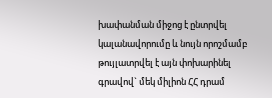խափանման միջոց է ընտրվել կալանավորումը և նույն որոշմամբ թույլատրվել է այն փոխարինել գրավով` մեկ միլիոն ՀՀ դրամ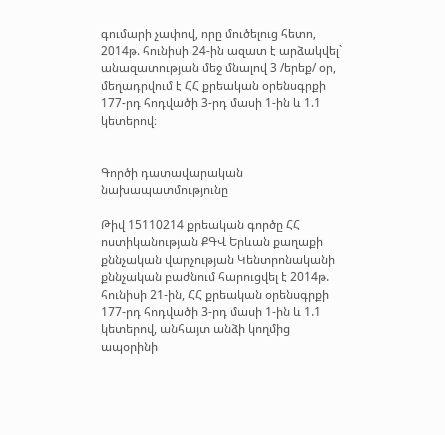գումարի չափով, որը մուծելուց հետո, 2014թ. հունիսի 24-ին ազատ է արձակվել` անազատության մեջ մնալով 3 /երեք/ օր, մեղադրվում է ՀՀ քրեական օրենսգրքի 177-րդ հոդվածի 3-րդ մասի 1-ին և 1.1 կետերով։


Գործի դատավարական նախապատմությունը

Թիվ 15110214 քրեական գործը ՀՀ ոստիկանության ՔԳՎ Երևան քաղաքի քննչական վարչության Կենտրոնականի քննչական բաժնում հարուցվել է 2014թ. հունիսի 21-ին, ՀՀ քրեական օրենսգրքի 177-րդ հոդվածի 3-րդ մասի 1-ին և 1.1 կետերով, անհայտ անձի կողմից ապօրինի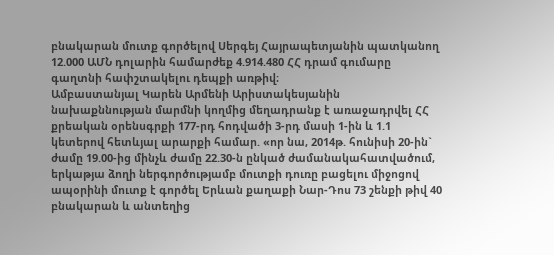բնակարան մուտք գործելով Սերգեյ Հայրապետյանին պատկանող 12.000 ԱՄՆ դոլարին համարժեք 4.914.480 ՀՀ դրամ գումարը գաղտնի հափշտակելու դեպքի առթիվ։
Ամբաստանյալ Կարեն Արմենի Արիստակեսյանին նախաքննության մարմնի կողմից մեղադրանք է առաջադրվել ՀՀ քրեական օրենսգրքի 177-րդ հոդվածի 3-րդ մասի 1-ին և 1.1 կետերով հետևյալ արարքի համար. «որ նա, 2014թ. հունիսի 20-ին` ժամը 19.00-ից մինչև ժամը 22.30-ն ընկած ժամանակահատվածում, երկաթյա ձողի ներգործությամբ մուտքի դուռը բացելու միջոցով ապօրինի մուտք է գործել Երևան քաղաքի Նար-Դոս 73 շենքի թիվ 40 բնակարան և անտեղից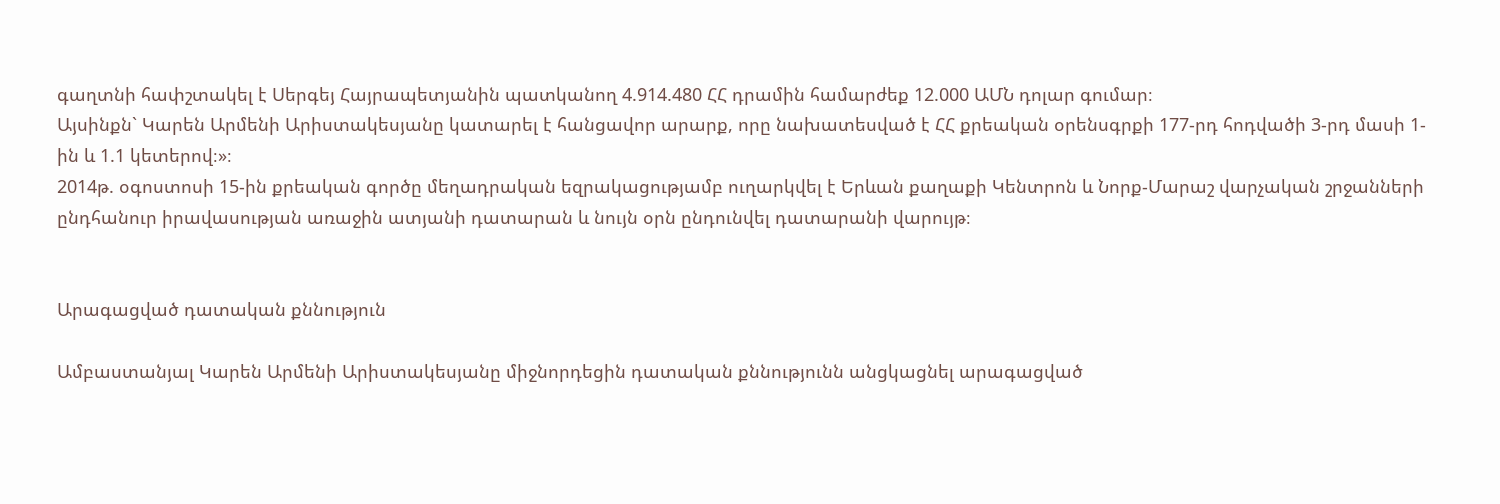գաղտնի հափշտակել է Սերգեյ Հայրապետյանին պատկանող 4.914.480 ՀՀ դրամին համարժեք 12.000 ԱՄՆ դոլար գումար։
Այսինքն` Կարեն Արմենի Արիստակեսյանը կատարել է հանցավոր արարք, որը նախատեսված է ՀՀ քրեական օրենսգրքի 177-րդ հոդվածի 3-րդ մասի 1-ին և 1.1 կետերով։»։
2014թ. օգոստոսի 15-ին քրեական գործը մեղադրական եզրակացությամբ ուղարկվել է Երևան քաղաքի Կենտրոն և Նորք-Մարաշ վարչական շրջանների ընդհանուր իրավասության առաջին ատյանի դատարան և նույն օրն ընդունվել դատարանի վարույթ։


Արագացված դատական քննություն

Ամբաստանյալ Կարեն Արմենի Արիստակեսյանը միջնորդեցին դատական քննությունն անցկացնել արագացված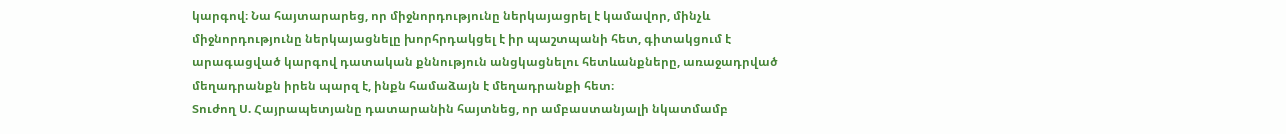կարգով։ Նա հայտարարեց, որ միջնորդությունը ներկայացրել է կամավոր, մինչև միջնորդությունը ներկայացնելը խորհրդակցել է իր պաշտպանի հետ, գիտակցում է արագացված կարգով դատական քննություն անցկացնելու հետևանքները, առաջադրված մեղադրանքն իրեն պարզ է, ինքն համաձայն է մեղադրանքի հետ։
Տուժող Ս. Հայրապետյանը դատարանին հայտնեց, որ ամբաստանյալի նկատմամբ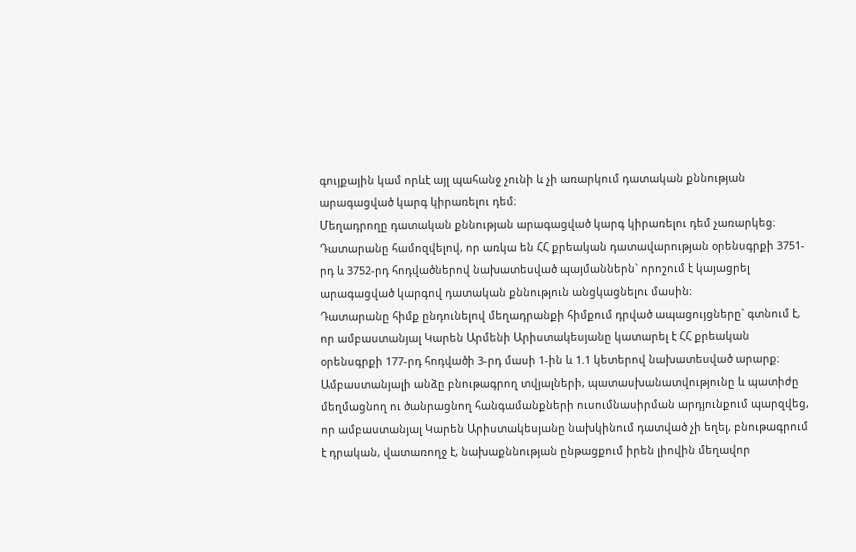գույքային կամ որևէ այլ պահանջ չունի և չի առարկում դատական քննության արագացված կարգ կիրառելու դեմ։
Մեղադրողը դատական քննության արագացված կարգ կիրառելու դեմ չառարկեց։
Դատարանը համոզվելով, որ առկա են ՀՀ քրեական դատավարության օրենսգրքի 3751-րդ և 3752-րդ հոդվածներով նախատեսված պայմաններն` որոշում է կայացրել արագացված կարգով դատական քննություն անցկացնելու մասին։
Դատարանը հիմք ընդունելով մեղադրանքի հիմքում դրված ապացույցները` գտնում է, որ ամբաստանյալ Կարեն Արմենի Արիստակեսյանը կատարել է ՀՀ քրեական օրենսգրքի 177-րդ հոդվածի 3-րդ մասի 1-ին և 1.1 կետերով նախատեսված արարք։
Ամբաստանյալի անձը բնութագրող տվյալների, պատասխանատվությունը և պատիժը մեղմացնող ու ծանրացնող հանգամանքների ուսումնասիրման արդյունքում պարզվեց, որ ամբաստանյալ Կարեն Արիստակեսյանը նախկինում դատված չի եղել, բնութագրում է դրական, վատառողջ է, նախաքննության ընթացքում իրեն լիովին մեղավոր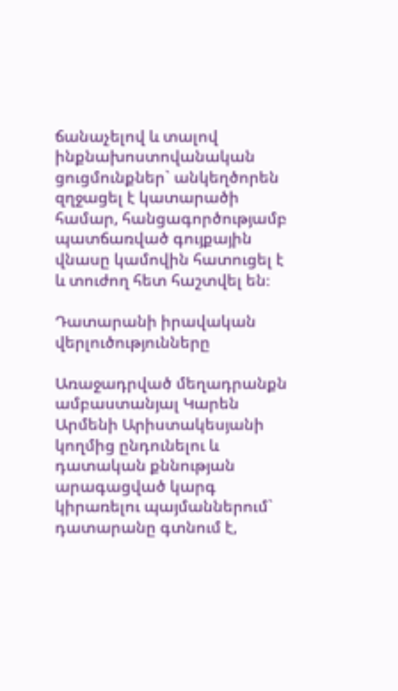ճանաչելով և տալով ինքնախոստովանական ցուցմունքներ` անկեղծորեն զղջացել է կատարածի համար, հանցագործությամբ պատճառված գույքային վնասը կամովին հատուցել է և տուժող հետ հաշտվել են։

Դատարանի իրավական վերլուծությունները

Առաջադրված մեղադրանքն ամբաստանյալ Կարեն Արմենի Արիստակեսյանի կողմից ընդունելու և դատական քննության արագացված կարգ կիրառելու պայմաններում` դատարանը գտնում է,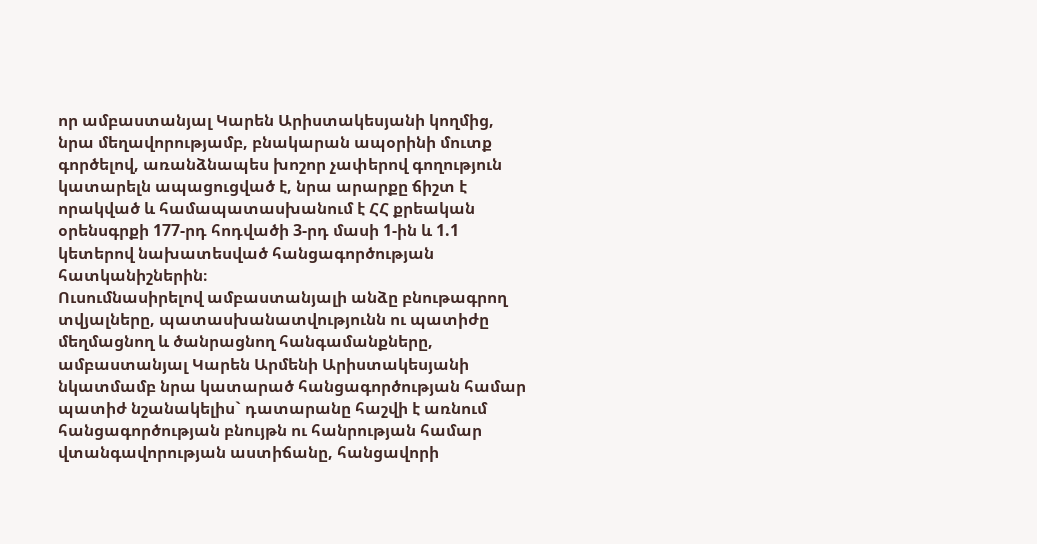որ ամբաստանյալ Կարեն Արիստակեսյանի կողմից, նրա մեղավորությամբ, բնակարան ապօրինի մուտք գործելով, առանձնապես խոշոր չափերով գողություն կատարելն ապացուցված է, նրա արարքը ճիշտ է որակված և համապատասխանում է ՀՀ քրեական օրենսգրքի 177-րդ հոդվածի 3-րդ մասի 1-ին և 1.1 կետերով նախատեսված հանցագործության հատկանիշներին։
Ուսումնասիրելով ամբաստանյալի անձը բնութագրող տվյալները, պատասխանատվությունն ու պատիժը մեղմացնող և ծանրացնող հանգամանքները, ամբաստանյալ Կարեն Արմենի Արիստակեսյանի նկատմամբ նրա կատարած հանցագործության համար պատիժ նշանակելիս` դատարանը հաշվի է առնում հանցագործության բնույթն ու հանրության համար վտանգավորության աստիճանը, հանցավորի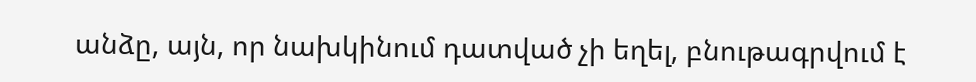անձը, այն, որ նախկինում դատված չի եղել, բնութագրվում է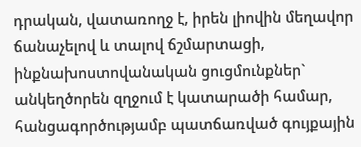դրական, վատառողջ է, իրեն լիովին մեղավոր ճանաչելով և տալով ճշմարտացի, ինքնախոստովանական ցուցմունքներ` անկեղծորեն զղջում է կատարածի համար, հանցագործությամբ պատճառված գույքային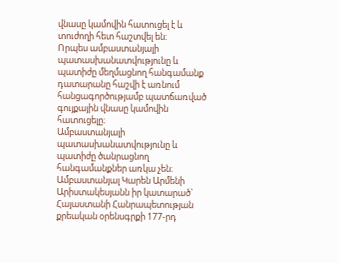վնասը կամովին հատուցել է և տուժողի հետ հաշտվել են։
Որպես ամբաստանյալի պատասխանատվությունը և պատիժը մեղմացնող հանգամանք դատարանը հաշվի է առնում հանցագործությամբ պատճառված գույքային վնասը կամովին հատուցելը։
Ամբաստանյալի պատասխանատվությունը և պատիժը ծանրացնող հանգամանքներ առկա չեն։
Ամբաստանյալ Կարեն Արմենի Արիստակեսյանն իր կատարած` Հայաստանի Հանրապետության քրեական օրենսգրքի 177-րդ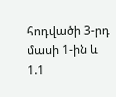հոդվածի 3-րդ մասի 1-ին և 1.1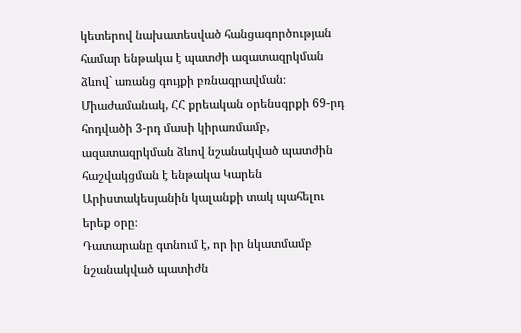կետերով նախատեսված հանցագործության համար ենթակա է պատժի ազատազրկման ձևով` առանց գույքի բռնագրավման։
Միաժամանակ, ՀՀ քրեական օրենսգրքի 69-րդ հոդվածի 3-րդ մասի կիրառմամբ, ազատազրկման ձևով նշանակված պատժին հաշվակցման է ենթակա Կարեն Արիստակեսյանին կալանքի տակ պահելու երեք օրը։
Դատարանը գտնում է, որ իր նկատմամբ նշանակված պատիժն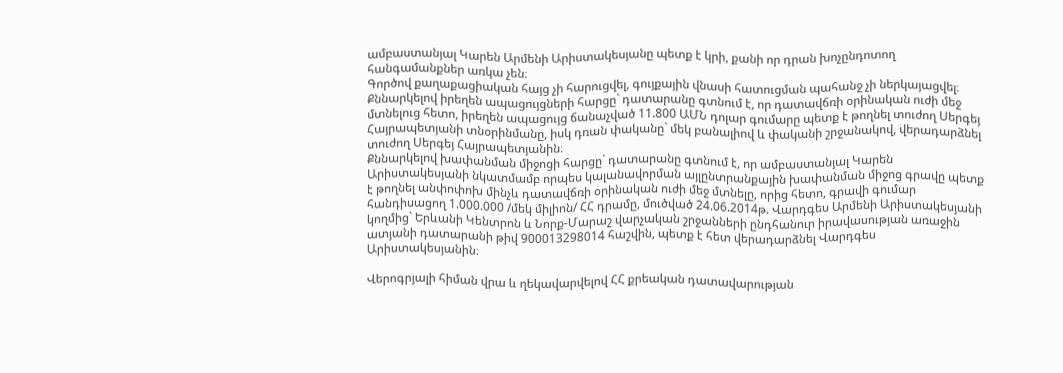ամբաստանյալ Կարեն Արմենի Արիստակեսյանը պետք է կրի, քանի որ դրան խոչընդոտող հանգամանքներ առկա չեն։
Գործով քաղաքացիական հայց չի հարուցվել, գույքային վնասի հատուցման պահանջ չի ներկայացվել։
Քննարկելով իրեղեն ապացույցների հարցը` դատարանը գտնում է, որ դատավճռի օրինական ուժի մեջ մտնելուց հետո, իրեղեն ապացույց ճանաչված 11.800 ԱՄՆ դոլար գումարը պետք է թողնել տուժող Սերգեյ Հայրապետյանի տնօրինմանը, իսկ դռան փականը` մեկ բանալիով և փականի շրջանակով, վերադարձնել տուժող Սերգեյ Հայրապետյանին։
Քննարկելով խափանման միջոցի հարցը` դատարանը գտնում է, որ ամբաստանյալ Կարեն Արիստակեսյանի նկատմամբ որպես կալանավորման այլընտրանքային խափանման միջոց գրավը պետք է թողնել անփոփոխ մինչև դատավճռի օրինական ուժի մեջ մտնելը, որից հետո, գրավի գումար հանդիսացող 1.000.000 /մեկ միլիոն/ ՀՀ դրամը, մուծված 24.06.2014թ. Վարդգես Արմենի Արիստակեսյանի կողմից` Երևանի Կենտրոն և Նորք-Մարաշ վարչական շրջանների ընդհանուր իրավասության առաջին ատյանի դատարանի թիվ 900013298014 հաշվին, պետք է հետ վերադարձնել Վարդգես Արիստակեսյանին։

Վերոգրյալի հիման վրա և ղեկավարվելով ՀՀ քրեական դատավարության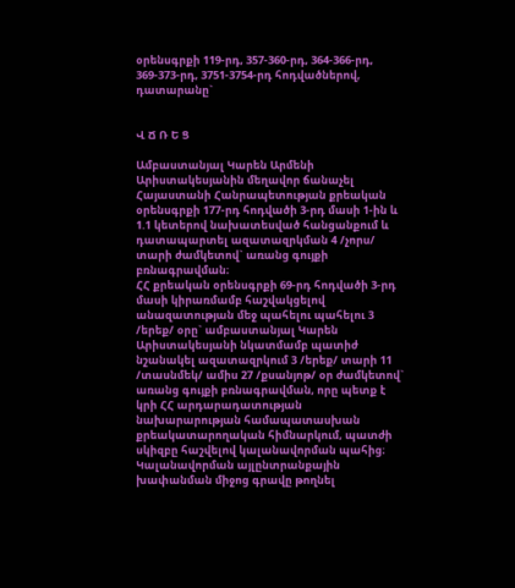օրենսգրքի 119-րդ, 357-360-րդ, 364-366-րդ, 369-373-րդ, 3751-3754-րդ հոդվածներով, դատարանը`


Վ Ճ Ռ Ե Ց

Ամբաստանյալ Կարեն Արմենի Արիստակեսյանին մեղավոր ճանաչել Հայաստանի Հանրապետության քրեական օրենսգրքի 177-րդ հոդվածի 3-րդ մասի 1-ին և 1.1 կետերով նախատեսված հանցանքում և դատապարտել ազատազրկման 4 /չորս/ տարի ժամկետով` առանց գույքի բռնագրավման։
ՀՀ քրեական օրենսգրքի 69-րդ հոդվածի 3-րդ մասի կիրառմամբ հաշվակցելով անազատության մեջ պահելու պահելու 3 /երեք/ օրը` ամբաստանյալ Կարեն Արիստակեսյանի նկատմամբ պատիժ նշանակել ազատազրկում 3 /երեք/ տարի 11 /տասնմեկ/ ամիս 27 /քսանյոթ/ օր ժամկետով` առանց գույքի բռնագրավման, որը պետք է կրի ՀՀ արդարադատության նախարարության համապատասխան քրեակատարողական հիմնարկում, պատժի սկիզբը հաշվելով կալանավորման պահից։
Կալանավորման այլընտրանքային խափանման միջոց գրավը թողնել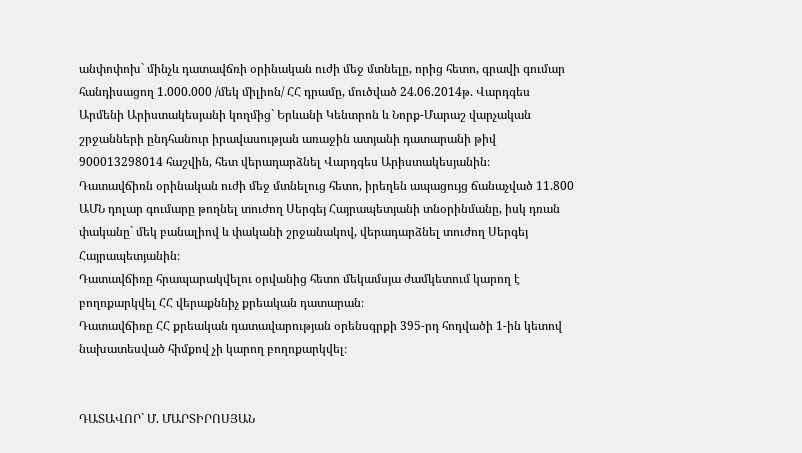անփոփոխ` մինչև դատավճռի օրինական ուժի մեջ մտնելը, որից հետո, գրավի գումար հանդիսացող 1.000.000 /մեկ միլիոն/ ՀՀ դրամը, մուծված 24.06.2014թ. Վարդգես Արմենի Արիստակեսյանի կողմից` Երևանի Կենտրոն և Նորք-Մարաշ վարչական շրջանների ընդհանուր իրավասության առաջին ատյանի դատարանի թիվ 900013298014 հաշվին, հետ վերադարձնել Վարդգես Արիստակեսյանին։
Դատավճիռն օրինական ուժի մեջ մտնելուց հետո, իրեղեն ապացույց ճանաչված 11.800 ԱՄՆ դոլար գումարը թողնել տուժող Սերգեյ Հայրապետյանի տնօրինմանը, իսկ դռան փականը` մեկ բանալիով և փականի շրջանակով, վերադարձնել տուժող Սերգեյ Հայրապետյանին։
Դատավճիռը հրապարակվելու օրվանից հետո մեկամսյա ժամկետում կարող է բողոքարկվել ՀՀ վերաքննիչ քրեական դատարան։
Դատավճիռը ՀՀ քրեական դատավարության օրենսգրքի 395-րդ հոդվածի 1-ին կետով նախատեսված հիմքով չի կարող բողոքարկվել։


ԴԱՏԱՎՈՐ` Մ. ՄԱՐՏԻՐՈՍՅԱՆ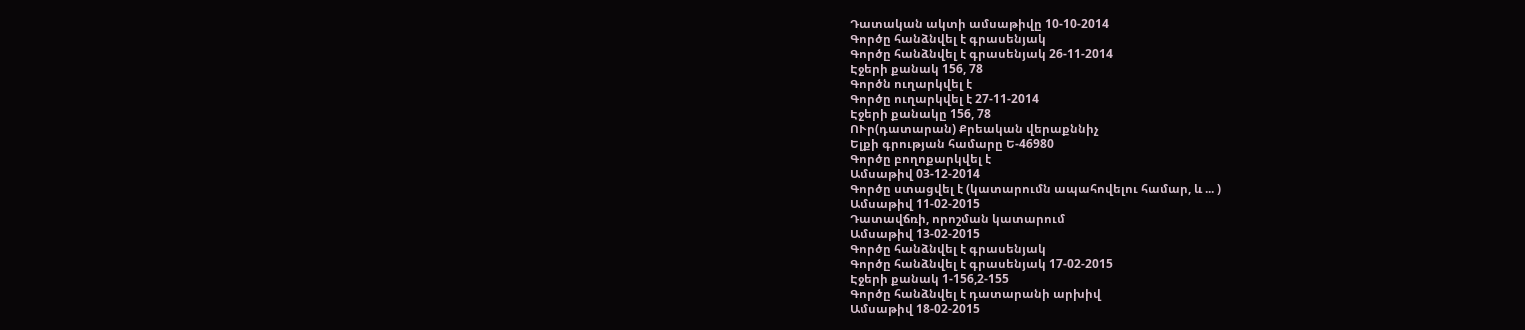Դատական ակտի ամսաթիվը 10-10-2014
Գործը հանձնվել է գրասենյակ
Գործը հանձնվել է գրասենյակ 26-11-2014
Էջերի քանակ 156, 78
Գործն ուղարկվել է
Գործը ուղարկվել է 27-11-2014
Էջերի քանակը 156, 78
ՈՒր(դատարան) Քրեական վերաքննիչ
Ելքի գրության համարը Ե-46980
Գործը բողոքարկվել է
Ամսաթիվ 03-12-2014
Գործը ստացվել է (կատարումն ապահովելու համար, և ... )
Ամսաթիվ 11-02-2015
Դատավճռի, որոշման կատարում
Ամսաթիվ 13-02-2015
Գործը հանձնվել է գրասենյակ
Գործը հանձնվել է գրասենյակ 17-02-2015
Էջերի քանակ 1-156,2-155
Գործը հանձնվել է դատարանի արխիվ
Ամսաթիվ 18-02-2015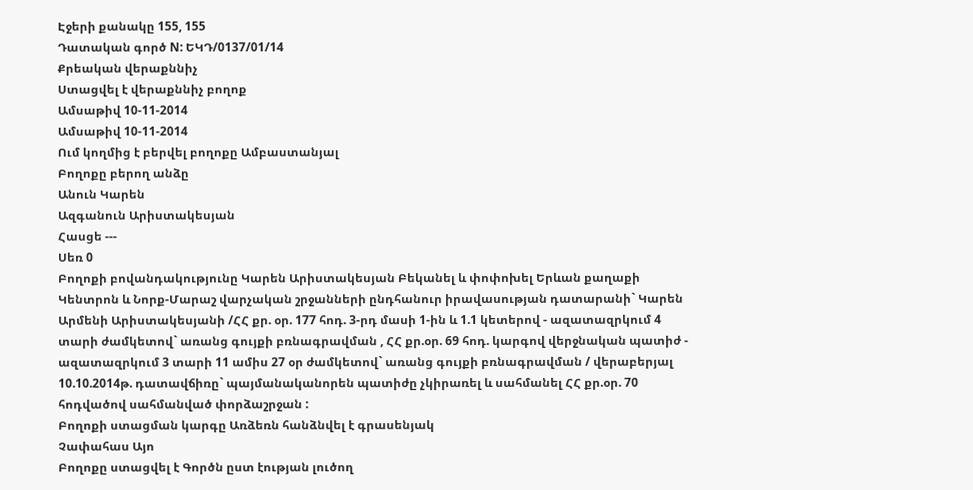Էջերի քանակը 155, 155
Դատական գործ N: ԵԿԴ/0137/01/14
Քրեական վերաքննիչ
Ստացվել է վերաքննիչ բողոք
Ամսաթիվ 10-11-2014
Ամսաթիվ 10-11-2014
Ում կողմից է բերվել բողոքը Ամբաստանյալ
Բողոքը բերող անձը
Անուն Կարեն
Ազգանուն Արիստակեսյան
Հասցե ---
Սեռ 0
Բողոքի բովանդակությունը Կարեն Արիստակեսյան Բեկանել և փոփոխել Երևան քաղաքի Կենտրոն և Նորք-Մարաշ վարչական շրջանների ընդհանուր իրավասության դատարանի` Կարեն Արմենի Արիստակեսյանի /ՀՀ քր. օր. 177 հոդ. 3-րդ մասի 1-ին և 1.1 կետերով - ազատազրկում 4 տարի ժամկետով` առանց գույքի բռնագրավման , ՀՀ քր.օր. 69 հոդ. կարգով վերջնական պատիժ - ազատազրկում 3 տարի 11 ամիս 27 օր ժամկետով` առանց գույքի բռնագրավման / վերաբերյալ 10.10.2014թ. դատավճիռը` պայմանականորեն պատիժը չկիրառել և սահմանել ՀՀ քր.օր. 70 հոդվածով սահմանված փորձաշրջան :
Բողոքի ստացման կարգը Առձեռն հանձնվել է գրասենյակ
Չափահաս Այո
Բողոքը ստացվել է Գործն ըստ էության լուծող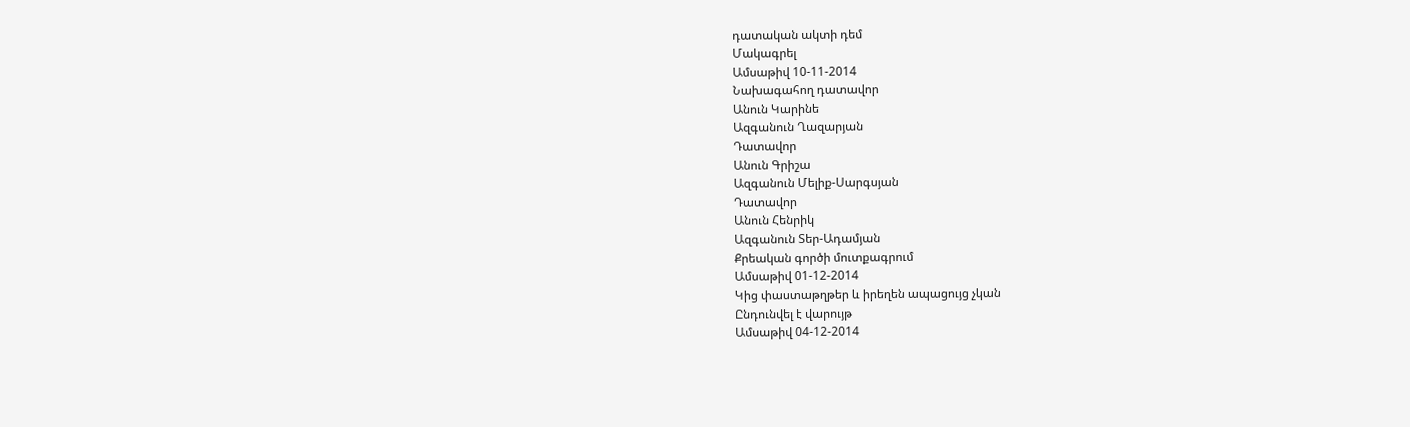դատական ակտի դեմ
Մակագրել
Ամսաթիվ 10-11-2014
Նախագահող դատավոր
Անուն Կարինե
Ազգանուն Ղազարյան
Դատավոր
Անուն Գրիշա
Ազգանուն Մելիք-Սարգսյան
Դատավոր
Անուն Հենրիկ
Ազգանուն Տեր-Ադամյան
Քրեական գործի մուտքագրում
Ամսաթիվ 01-12-2014
Կից փաստաթղթեր և իրեղեն ապացույց չկան
Ընդունվել է վարույթ
Ամսաթիվ 04-12-2014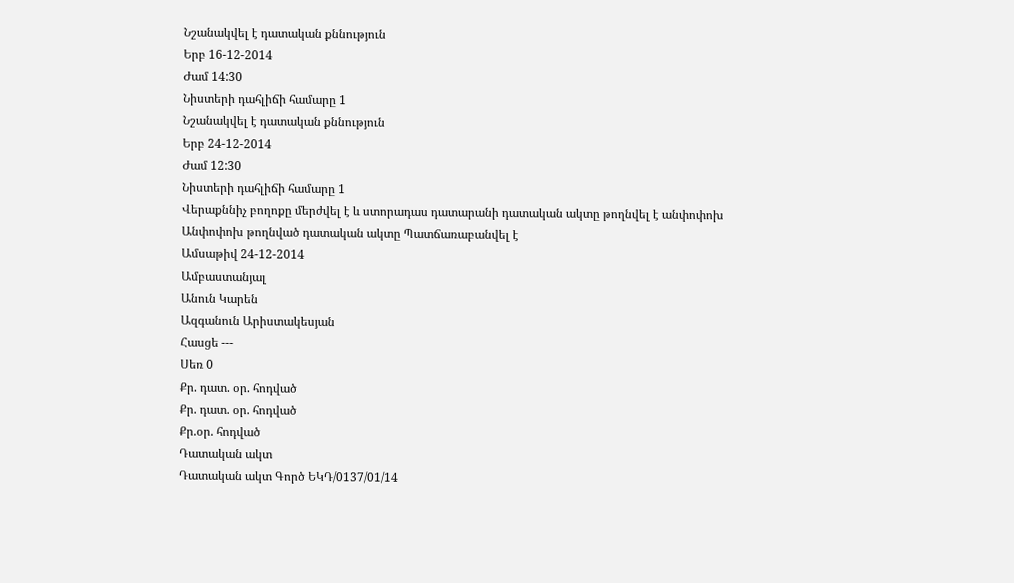Նշանակվել է դատական քննություն
Երբ 16-12-2014
Ժամ 14:30
Նիստերի դահլիճի համարը 1
Նշանակվել է դատական քննություն
Երբ 24-12-2014
Ժամ 12:30
Նիստերի դահլիճի համարը 1
Վերաքննիչ բողոքը մերժվել է և ստորադաս դատարանի դատական ակտը թողնվել է անփոփոխ
Անփոփոխ թողնված դատական ակտը Պատճառաբանվել է
Ամսաթիվ 24-12-2014
Ամբաստանյալ
Անուն Կարեն
Ազգանուն Արիստակեսյան
Հասցե ---
Սեռ 0
Քր. դատ. օր. հոդված
Քր. դատ. օր. հոդված
Քր.օր. հոդված
Դատական ակտ
Դատական ակտ Գործ ԵԿԴ/0137/01/14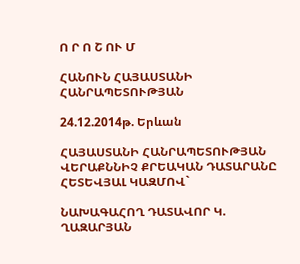Ո Ր Ո Շ ՈՒ Մ

ՀԱՆՈՒՆ ՀԱՅԱՍՏԱՆԻ ՀԱՆՐԱՊԵՏՈՒԹՅԱՆ

24.12.2014թ. Երևան

ՀԱՅԱՍՏԱՆԻ ՀԱՆՐԱՊԵՏՈՒԹՅԱՆ ՎԵՐԱՔՆՆԻՉ ՔՐԵԱԿԱՆ ԴԱՏԱՐԱՆԸ ՀԵՏԵՎՅԱԼ ԿԱԶՄՈՎ`

ՆԱԽԱԳԱՀՈՂ ԴԱՏԱՎՈՐ Կ. ՂԱԶԱՐՅԱՆ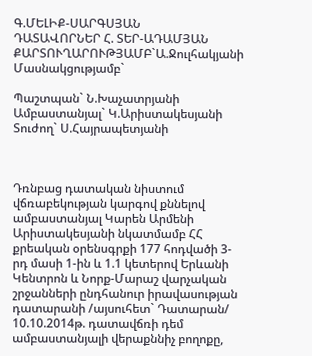Գ.ՄԵԼԻՔ-ՍԱՐԳՍՅԱՆ
ԴԱՏԱՎՈՐՆԵՐ Հ. ՏԵՐ-ԱԴԱՄՅԱՆ
ՔԱՐՏՈՒՂԱՐՈՒԹՅԱՄԲ`Ա.Ջուլհակյանի
Մասնակցությամբ`

Պաշտպան` Ն.Խաչատրյանի
Ամբաստանյալ` Կ.Արիստակեսյանի
Տուժող` Ս.Հայրապետյանի



Դռնբաց դատական նիստում վճռաբեկության կարգով քննելով ամբաստանյալ Կարեն Արմենի Արիստակեսյանի նկատմամբ ՀՀ քրեական օրենսգրքի 177 հոդվածի 3-րդ մասի 1-ին և 1.1 կետերով Երևանի Կենտրոն և Նորք-Մարաշ վարչական շրջանների ընդհանուր իրավասության դատարանի /այսուհետ` Դատարան/ 10.10.2014թ. դատավճռի դեմ ամբաստանյալի վերաքննիչ բողոքը,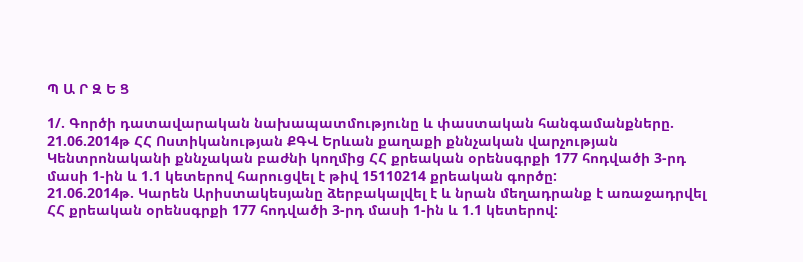Պ Ա Ր Զ Ե Ց

1/. Գործի դատավարական նախապատմությունը և փաստական հանգամանքները.
21.06.2014թ ՀՀ Ոստիկանության ՔԳՎ Երևան քաղաքի քննչական վարչության Կենտրոնականի քննչական բաժնի կողմից ՀՀ քրեական օրենսգրքի 177 հոդվածի 3-րդ մասի 1-ին և 1.1 կետերով հարուցվել է թիվ 15110214 քրեական գործը:
21.06.2014թ. Կարեն Արիստակեսյանը ձերբակալվել է և նրան մեղադրանք է առաջադրվել ՀՀ քրեական օրենսգրքի 177 հոդվածի 3-րդ մասի 1-ին և 1.1 կետերով: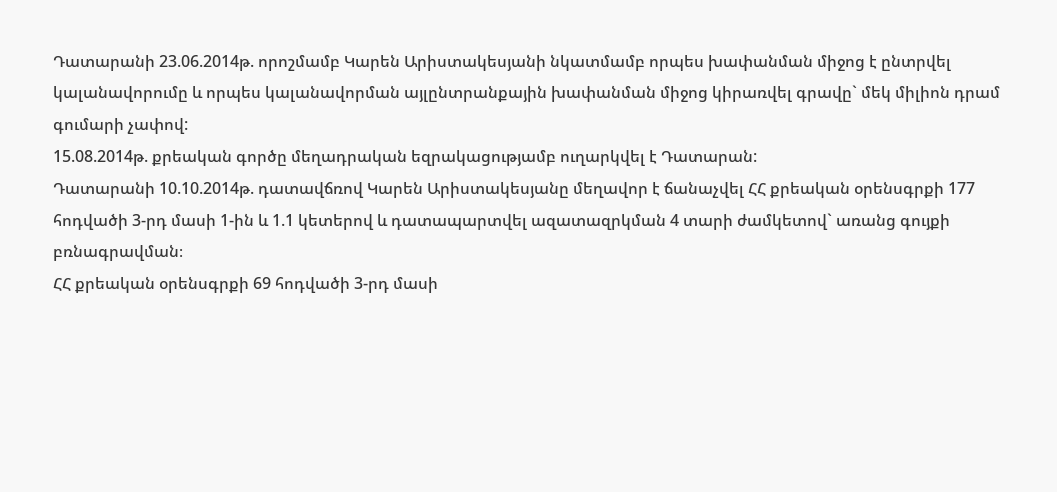Դատարանի 23.06.2014թ. որոշմամբ Կարեն Արիստակեսյանի նկատմամբ որպես խափանման միջոց է ընտրվել կալանավորումը և որպես կալանավորման այլընտրանքային խափանման միջոց կիրառվել գրավը` մեկ միլիոն դրամ գումարի չափով:
15.08.2014թ. քրեական գործը մեղադրական եզրակացությամբ ուղարկվել է Դատարան:
Դատարանի 10.10.2014թ. դատավճռով Կարեն Արիստակեսյանը մեղավոր է ճանաչվել ՀՀ քրեական օրենսգրքի 177 հոդվածի 3-րդ մասի 1-ին և 1.1 կետերով և դատապարտվել ազատազրկման 4 տարի ժամկետով` առանց գույքի բռնագրավման։
ՀՀ քրեական օրենսգրքի 69 հոդվածի 3-րդ մասի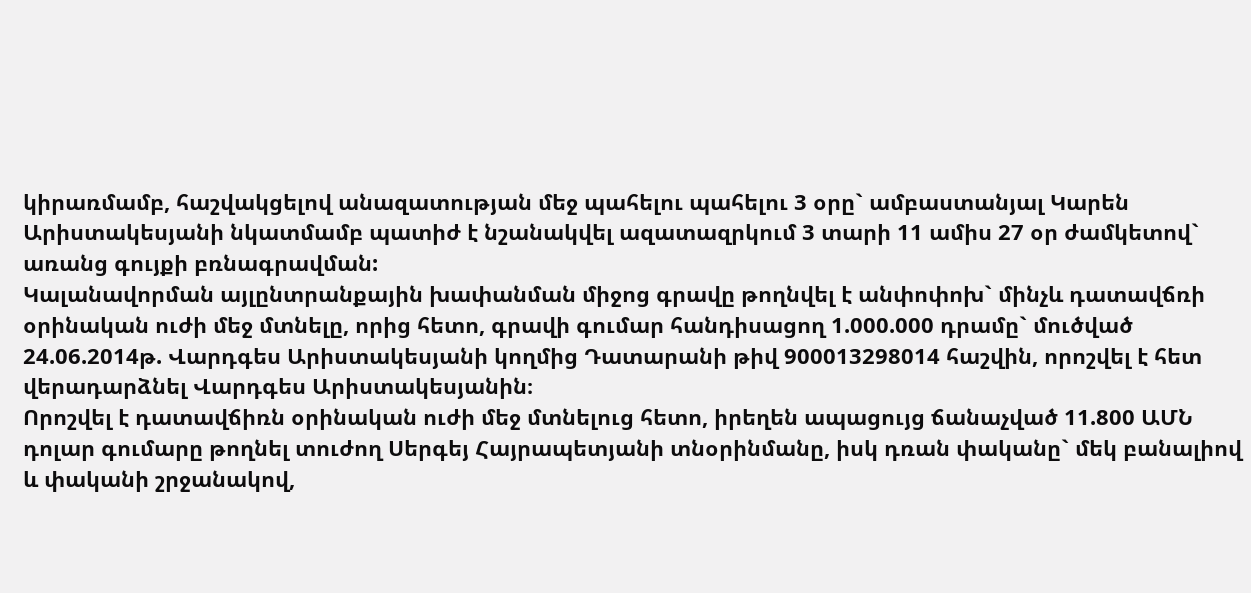կիրառմամբ, հաշվակցելով անազատության մեջ պահելու պահելու 3 օրը` ամբաստանյալ Կարեն Արիստակեսյանի նկատմամբ պատիժ է նշանակվել ազատազրկում 3 տարի 11 ամիս 27 օր ժամկետով` առանց գույքի բռնագրավման:
Կալանավորման այլընտրանքային խափանման միջոց գրավը թողնվել է անփոփոխ` մինչև դատավճռի օրինական ուժի մեջ մտնելը, որից հետո, գրավի գումար հանդիսացող 1.000.000 դրամը` մուծված 24.06.2014թ. Վարդգես Արիստակեսյանի կողմից Դատարանի թիվ 900013298014 հաշվին, որոշվել է հետ վերադարձնել Վարդգես Արիստակեսյանին։
Որոշվել է դատավճիռն օրինական ուժի մեջ մտնելուց հետո, իրեղեն ապացույց ճանաչված 11.800 ԱՄՆ դոլար գումարը թողնել տուժող Սերգեյ Հայրապետյանի տնօրինմանը, իսկ դռան փականը` մեկ բանալիով և փականի շրջանակով,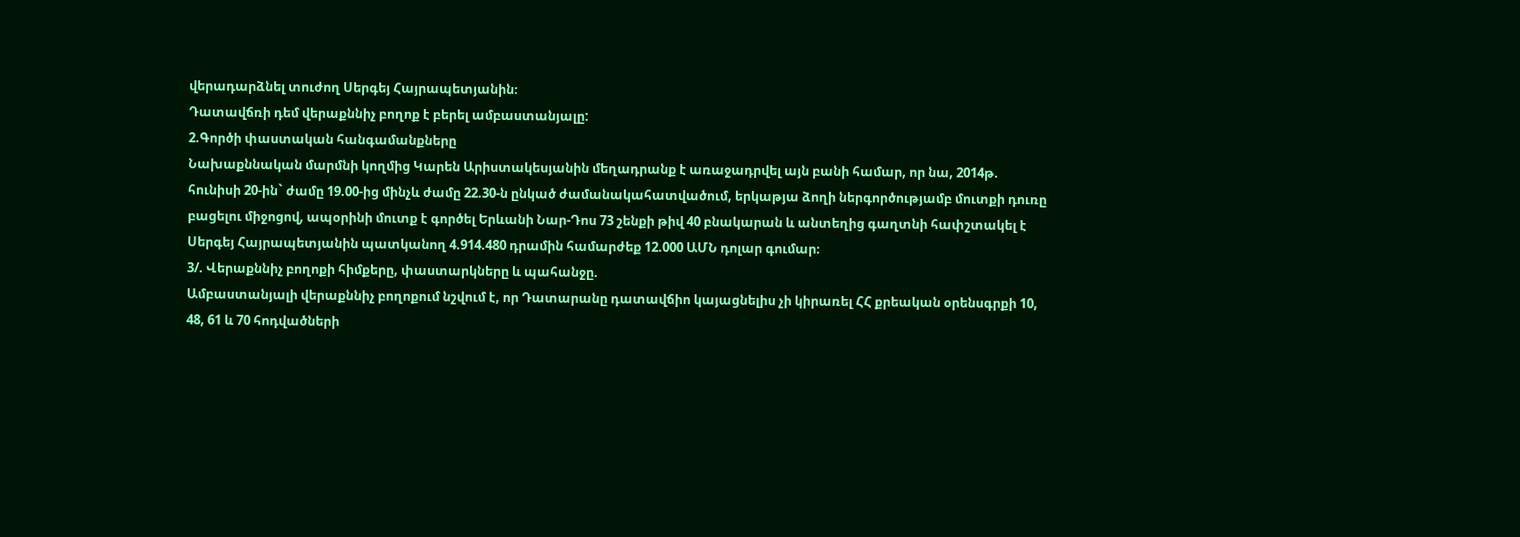վերադարձնել տուժող Սերգեյ Հայրապետյանին։
Դատավճռի դեմ վերաքննիչ բողոք է բերել ամբաստանյալը:
2.Գործի փաստական հանգամանքները
Նախաքննական մարմնի կողմից Կարեն Արիստակեսյանին մեղադրանք է առաջադրվել այն բանի համար, որ նա, 2014թ. հունիսի 20-ին` ժամը 19.00-ից մինչև ժամը 22.30-ն ընկած ժամանակահատվածում, երկաթյա ձողի ներգործությամբ մուտքի դուռը բացելու միջոցով, ապօրինի մուտք է գործել Երևանի Նար-Դոս 73 շենքի թիվ 40 բնակարան և անտեղից գաղտնի հափշտակել է Սերգեյ Հայրապետյանին պատկանող 4.914.480 դրամին համարժեք 12.000 ԱՄՆ դոլար գումար։
3/. Վերաքննիչ բողոքի հիմքերը, փաստարկները և պահանջը.
Ամբաստանյալի վերաքննիչ բողոքում նշվում է, որ Դատարանը դատավճիո կայացնելիս չի կիրառել ՀՀ քրեական օրենսգրքի 10, 48, 61 և 70 հոդվածների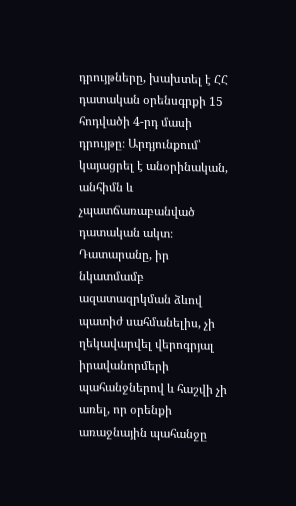դրույթները, խախտել է ՀՀ դատական օրենսգրքի 15 հոդվածի 4-րդ մասի դրույթը։ Արդյունքում՝ կայացրել է անօրինական, անհիմն և չպատճառաբանված դատական ակտ։ Դատարանը, իր նկատմամբ ազատազրկման ձևով պատիժ սահմանելիս, չի ղեկավարվել վերոգրյալ իրավանորմերի պահանջներով և հաշվի չի առել, որ օրենքի առաջնային պահանջը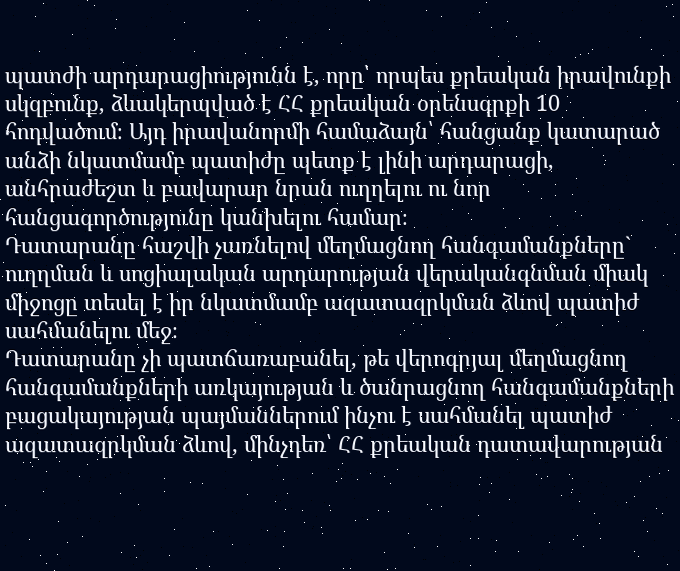պատժի արդարացիությունն է, որը՝ որպես քրեական իրավունքի սկզբունք, ձևակերպված է ՀՀ քրեական օրենսգրքի 10 հոդվածում։ Այդ իրավանորմի համաձայն՝ հանցանք կատարած անձի նկատմամբ պատիժը պետք է լինի արդարացի, անհրաժեշտ և բավարար նրան ուղղելու ու նոր հանցագործությունը կանխելու համար։
Դատարանը հաշվի չառնելով մեղմացնող հանգամանքները` ուղղման և սոցիալական արդարության վերականգնման միակ միջոցը տեսել է իր նկատմամբ ազատազրկման ձևով պատիժ սահմանելու մեջ։
Դատարանը չի պատճառաբանել, թե վերոգրյալ մեղմացնող հանգամանքների առկայության և ծանրացնող հանգամանքների բացակայության պայմաններում ինչու է սահմանել պատիժ ազատազրկման ձևով, մինչդեռ՝ ՀՀ քրեական դատավարության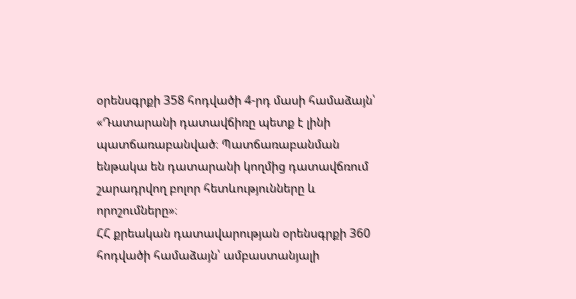օրենսգրքի 358 հոդվածի 4-րդ մասի համաձայն՝ «Դատարանի դատավճիռը պետք է լինի պատճառաբանված։ Պատճառաբանման ենթակա են դատարանի կողմից դատավճռում շարադրվող բոլոր հետևությունները և որոշումները»։
ՀՀ քրեական դատավարության օրենսգրքի 360 հոդվածի համաձայն՝ ամբաստանյալի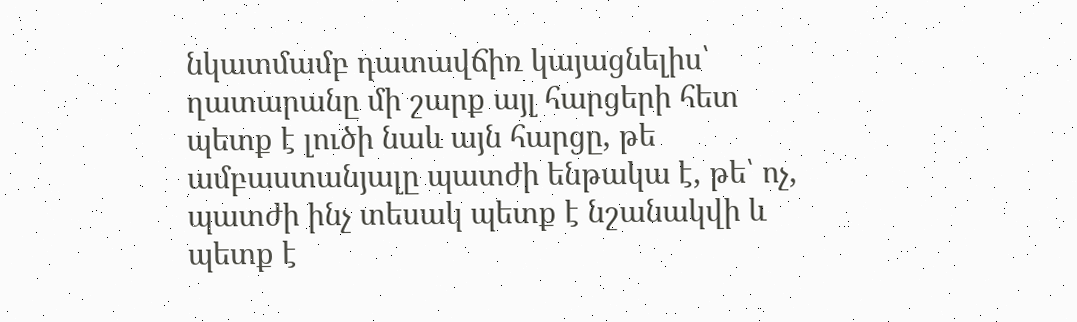նկատմամբ դատավճիռ կայացնելիս՝ ղատարանը մի շարք այլ հարցերի հետ պետք է լուծի նաև այն հարցը, թե ամբաստանյալը պատժի ենթակա է, թե՝ ոչ, պատժի ինչ տեսակ պետք է նշանակվի և պետք է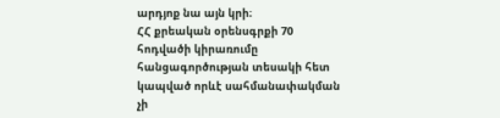արդյոք նա այն կրի։
ՀՀ քրեական օրենսգրքի 70 հոդվածի կիրառումը հանցագործության տեսակի հետ կապված որևէ սահմանափակման չի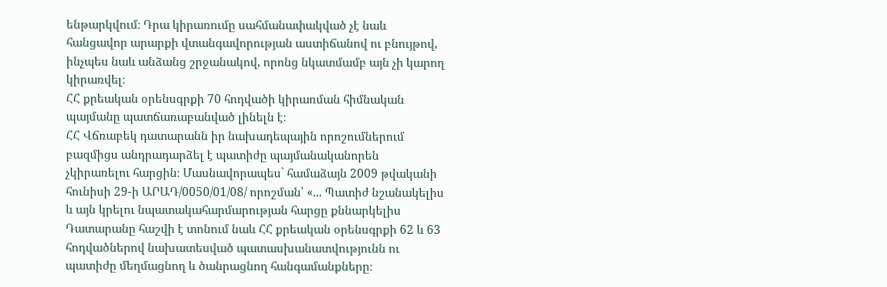ենթարկվում։ Դրա կիրառումը սահմանափակված չէ նաև հանցավոր արարքի վտանգավորության աստիճանով ու բնույթով, ինչպես նաև անձանց շրջանակով, որոնց նկատմամբ այն չի կարող կիրառվել։
ՀՀ քրեական օրենսգրքի 70 հոդվածի կիրառման հիմնական պայմանը պատճառաբանված լինելն է։
ՀՀ Վճռաբեկ դատարանն իր նախադեպային որոշումներում բազմիցս անդրադարձել է պատիժը պայմանականորեն չկիրառելու հարցին։ Մասնավորապես` համաձայն 2009 թվականի հունիսի 29-ի ԱՐԱԴ/0050/01/08/ որոշման՝ «... Պատիժ նշանակելիս և այն կրելու նպատակահարմարության հարցը քննարկելիս Դատարանը հաշվի է տոնում նաև ՀՀ քրեական օրենսգրքի 62 և 63 հոդվածներով նախատեսված պատասխանատվությունն ու պատիժը մեղմացնող և ծանրացնող հանգամանքները։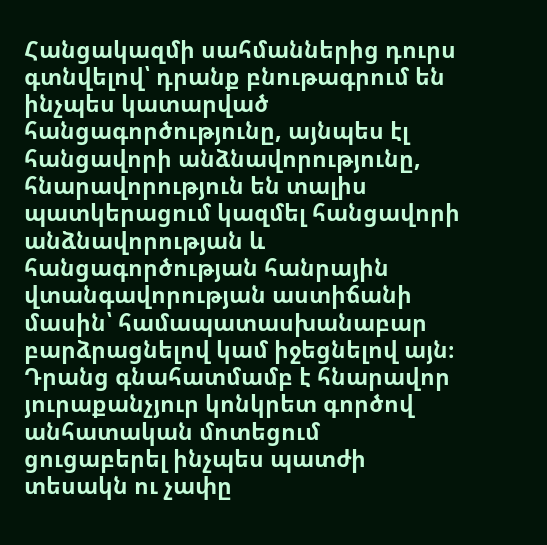Հանցակազմի սահմաններից դուրս գտնվելով՝ դրանք բնութագրում են ինչպես կատարված հանցագործությունը, այնպես էլ հանցավորի անձնավորությունը, հնարավորություն են տալիս պատկերացում կազմել հանցավորի անձնավորության և հանցագործության հանրային վտանգավորության աստիճանի մասին՝ համապատասխանաբար բարձրացնելով կամ իջեցնելով այն։ Դրանց գնահատմամբ է հնարավոր յուրաքանչյուր կոնկրետ գործով անհատական մոտեցում ցուցաբերել ինչպես պատժի տեսակն ու չափը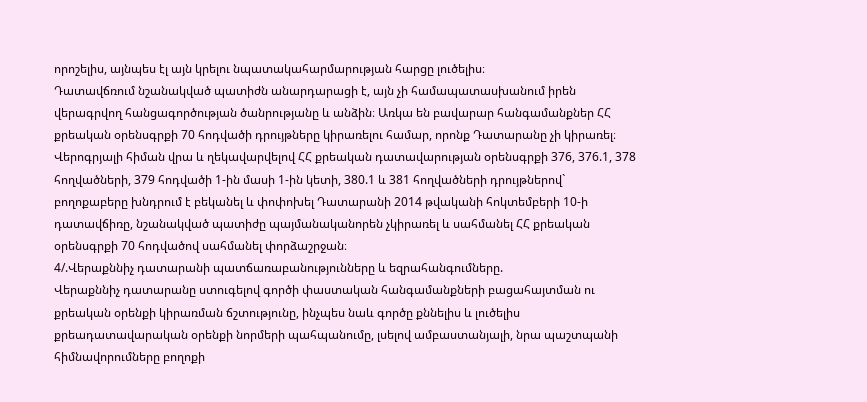որոշելիս, այնպես էլ այն կրելու նպատակահարմարության հարցը լուծելիս։
Դատավճռում նշանակված պատիժն անարդարացի է, այն չի համապատասխանում իրեն վերագրվող հանցագործության ծանրությանը և անձին։ Առկա են բավարար հանգամանքներ ՀՀ քրեական օրենսգրքի 70 հոդվածի դրույթները կիրառելու համար, որոնք Դատարանը չի կիրառել։
Վերոգրյալի հիման վրա և ղեկավարվելով ՀՀ քրեական դատավարության օրենսգրքի 376, 376.1, 378 հողվածների, 379 հոդվածի 1-ին մասի 1-ին կետի, 380.1 և 381 հողվածների դրույթներով` բողոքաբերը խնդրում է բեկանել և փոփոխել Դատարանի 2014 թվականի հոկտեմբերի 10-ի դատավճիռը, նշանակված պատիժը պայմանականորեն չկիրառել և սահմանել ՀՀ քրեական օրենսգրքի 70 հոդվածով սահմանել փորձաշրջան։
4/.Վերաքննիչ դատարանի պատճառաբանությունները և եզրահանգումները.
Վերաքննիչ դատարանը ստուգելով գործի փաստական հանգամանքների բացահայտման ու քրեական օրենքի կիրառման ճշտությունը, ինչպես նաև գործը քննելիս և լուծելիս քրեադատավարական օրենքի նորմերի պահպանումը, լսելով ամբաստանյալի, նրա պաշտպանի հիմնավորումները բողոքի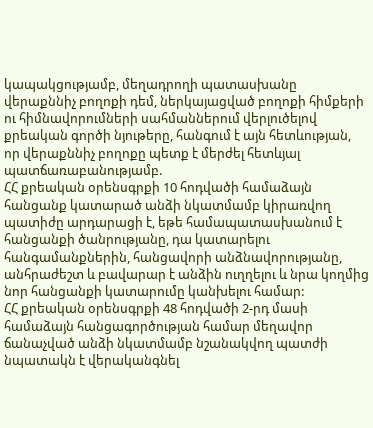կապակցությամբ, մեղադրողի պատասխանը վերաքննիչ բողոքի դեմ, ներկայացված բողոքի հիմքերի ու հիմնավորումների սահմաններում վերլուծելով քրեական գործի նյութերը, հանգում է այն հետևության, որ վերաքննիչ բողոքը պետք է մերժել հետևյալ պատճառաբանությամբ.
ՀՀ քրեական օրենսգրքի 10 հոդվածի համաձայն հանցանք կատարած անձի նկատմամբ կիրառվող պատիժը արդարացի է, եթե համապատասխանում է հանցանքի ծանրությանը, դա կատարելու հանգամանքներին, հանցավորի անձնավորությանը, անհրաժեշտ և բավարար է անձին ուղղելու և նրա կողմից նոր հանցանքի կատարումը կանխելու համար:
ՀՀ քրեական օրենսգրքի 48 հոդվածի 2-րդ մասի համաձայն հանցագործության համար մեղավոր ճանաչված անձի նկատմամբ նշանակվող պատժի նպատակն է վերականգնել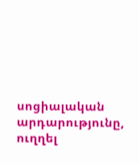սոցիալական արդարությունը, ուղղել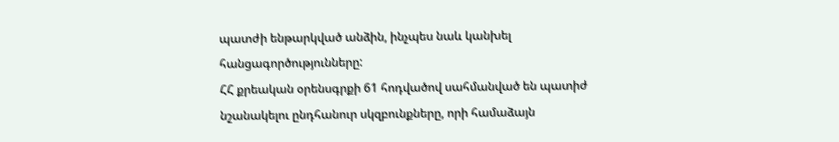պատժի ենթարկված անձին, ինչպես նաև կանխել հանցագործությունները:
ՀՀ քրեական օրենսգրքի 61 հոդվածով սահմանված են պատիժ նշանակելու ընդհանուր սկզբունքները, որի համաձայն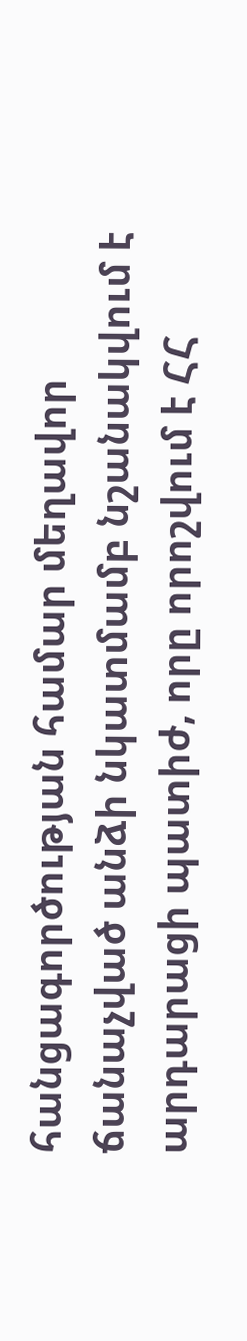հանցագործության համար մեղավոր ճանաչված անձի նկատմամբ նշանակվում է արդարացի պատիժ, որը որոշվում է ՀՀ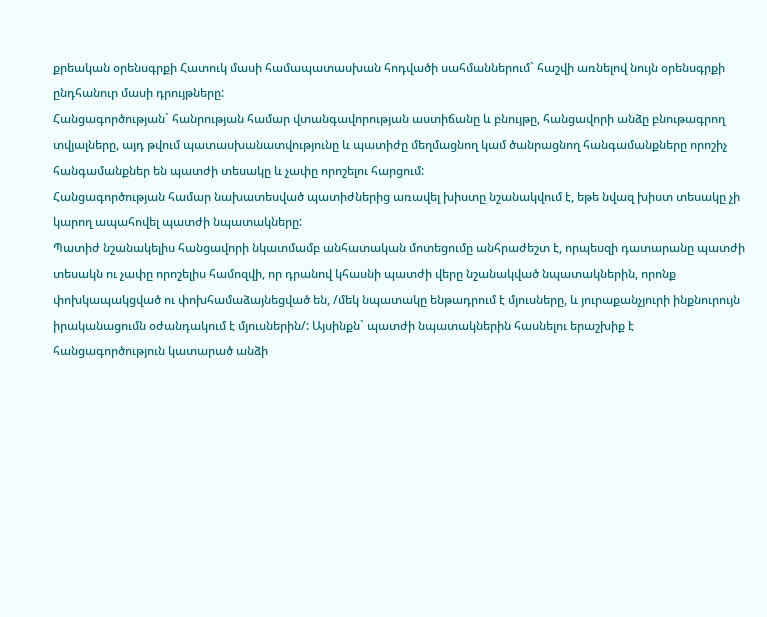քրեական օրենսգրքի Հատուկ մասի համապատասխան հոդվածի սահմաններում` հաշվի առնելով նույն օրենսգրքի ընդհանուր մասի դրույթները:
Հանցագործության` հանրության համար վտանգավորության աստիճանը և բնույթը, հանցավորի անձը բնութագրող տվյալները, այդ թվում պատասխանատվությունը և պատիժը մեղմացնող կամ ծանրացնող հանգամանքները որոշիչ հանգամանքներ են պատժի տեսակը և չափը որոշելու հարցում:
Հանցագործության համար նախատեսված պատիժներից առավել խիստը նշանակվում է, եթե նվազ խիստ տեսակը չի կարող ապահովել պատժի նպատակները:
Պատիժ նշանակելիս հանցավորի նկատմամբ անհատական մոտեցումը անհրաժեշտ է, որպեսզի դատարանը պատժի տեսակն ու չափը որոշելիս համոզվի, որ դրանով կհասնի պատժի վերը նշանակված նպատակներին, որոնք փոխկապակցված ու փոխհամաձայնեցված են, /մեկ նպատակը ենթադրում է մյուսները, և յուրաքանչյուրի ինքնուրույն իրականացումն օժանդակում է մյուսներին/: Այսինքն` պատժի նպատակներին հասնելու երաշխիք է հանցագործություն կատարած անձի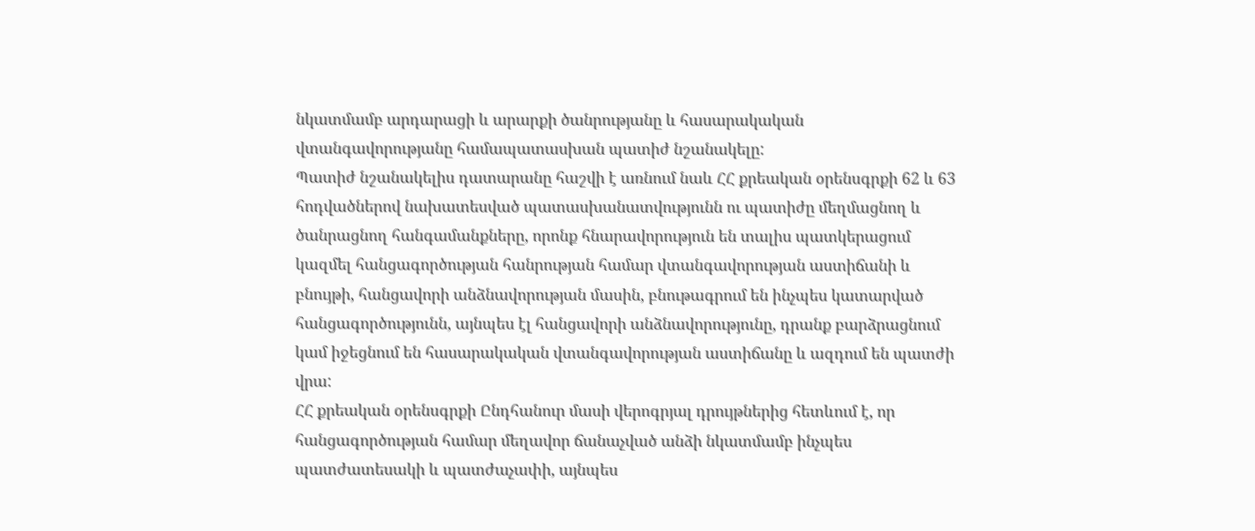նկատմամբ արդարացի և արարքի ծանրությանը և հասարակական վտանգավորությանը համապատասխան պատիժ նշանակելը:
Պատիժ նշանակելիս դատարանը հաշվի է առնում նաև ՀՀ քրեական օրենսգրքի 62 և 63 հոդվածներով նախատեսված պատասխանատվությունն ու պատիժը մեղմացնող և ծանրացնող հանգամանքները, որոնք հնարավորություն են տալիս պատկերացում կազմել հանցագործության հանրության համար վտանգավորության աստիճանի և բնույթի, հանցավորի անձնավորության մասին, բնութագրում են ինչպես կատարված հանցագործությունն, այնպես էլ հանցավորի անձնավորությունը, դրանք բարձրացնում կամ իջեցնում են հասարակական վտանգավորության աստիճանը և ազդում են պատժի վրա:
ՀՀ քրեական օրենսգրքի Ընդհանուր մասի վերոգրյալ դրույթներից հետևում է, որ հանցագործության համար մեղավոր ճանաչված անձի նկատմամբ ինչպես պատժատեսակի և պատժաչափի, այնպես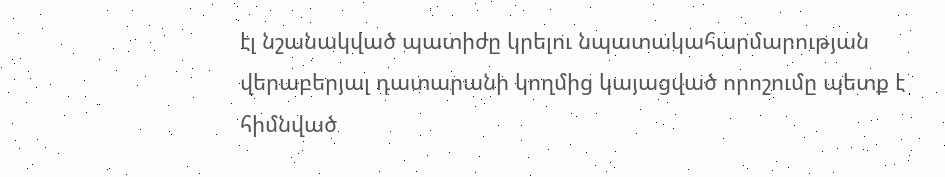էլ նշանակված պատիժը կրելու նպատակահարմարության վերաբերյալ դատարանի կողմից կայացված որոշումը պետք է հիմնված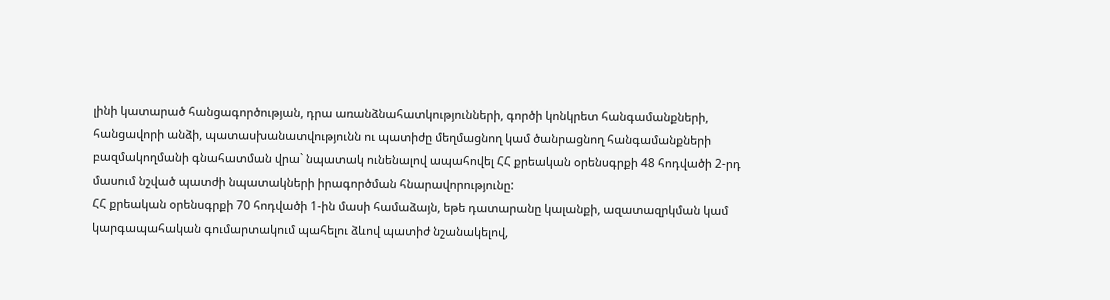լինի կատարած հանցագործության, դրա առանձնահատկությունների, գործի կոնկրետ հանգամանքների, հանցավորի անձի, պատասխանատվությունն ու պատիժը մեղմացնող կամ ծանրացնող հանգամանքների բազմակողմանի գնահատման վրա` նպատակ ունենալով ապահովել ՀՀ քրեական օրենսգրքի 48 հոդվածի 2-րդ մասում նշված պատժի նպատակների իրագործման հնարավորությունը:
ՀՀ քրեական օրենսգրքի 70 հոդվածի 1-ին մասի համաձայն, եթե դատարանը կալանքի, ազատազրկման կամ կարգապահական գումարտակում պահելու ձևով պատիժ նշանակելով,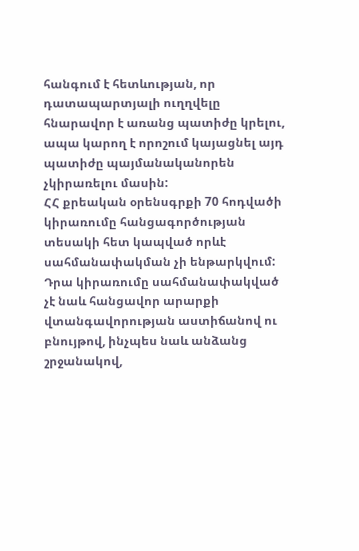հանգում է հետևության, որ դատապարտյալի ուղղվելը հնարավոր է առանց պատիժը կրելու, ապա կարող է որոշում կայացնել այդ պատիժը պայմանականորեն չկիրառելու մասին:
ՀՀ քրեական օրենսգրքի 70 հոդվածի կիրառումը հանցագործության տեսակի հետ կապված որևէ սահմանափակման չի ենթարկվում: Դրա կիրառումը սահմանափակված չէ նաև հանցավոր արարքի վտանգավորության աստիճանով ու բնույթով, ինչպես նաև անձանց շրջանակով,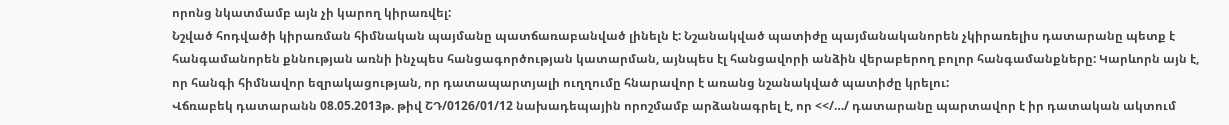որոնց նկատմամբ այն չի կարող կիրառվել:
Նշված հոդվածի կիրառման հիմնական պայմանը պատճառաբանված լինելն է: Նշանակված պատիժը պայմանականորեն չկիրառելիս դատարանը պետք է հանգամանորեն քննության առնի ինչպես հանցագործության կատարման, այնպես էլ հանցավորի անձին վերաբերող բոլոր հանգամանքները: Կարևորն այն է, որ հանգի հիմնավոր եզրակացության, որ դատապարտյալի ուղղումը հնարավոր է առանց նշանակված պատիժը կրելու:
Վճռաբեկ դատարանն 08.05.2013թ. թիվ ՇԴ/0126/01/12 նախադեպային որոշմամբ արձանագրել է, որ <</…/ դատարանը պարտավոր է իր դատական ակտում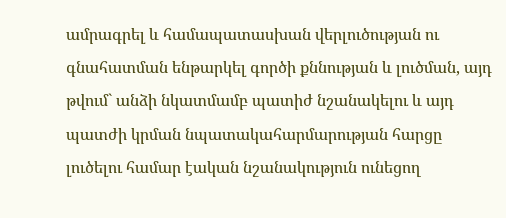ամրագրել և համապատասխան վերլուծության ու գնահատման ենթարկել գործի քննության և լուծման, այդ թվում` անձի նկատմամբ պատիժ նշանակելու և այդ պատժի կրման նպատակահարմարության հարցը լուծելու համար էական նշանակություն ունեցող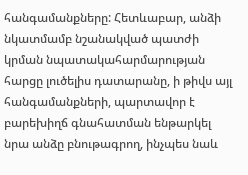հանգամանքները: Հետևաբար, անձի նկատմամբ նշանակված պատժի կրման նպատակահարմարության հարցը լուծելիս դատարանը, ի թիվս այլ հանգամանքների, պարտավոր է բարեխիղճ գնահատման ենթարկել նրա անձը բնութագրող, ինչպես նաև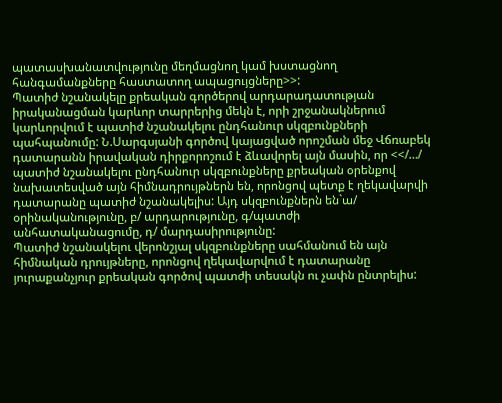պատասխանատվությունը մեղմացնող կամ խստացնող հանգամանքները հաստատող ապացույցները>>:
Պատիժ նշանակելը քրեական գործերով արդարադատության իրականացման կարևոր տարրերից մեկն է, որի շրջանակներում կարևորվում է պատիժ նշանակելու ընդհանուր սկզբունքների պահպանումը: Ն.Սարգսյանի գործով կայացված որոշման մեջ Վճռաբեկ դատարանն իրավական դիրքորոշում է ձևավորել այն մասին, որ <</…/ պատիժ նշանակելու ընդհանուր սկզբունքները քրեական օրենքով նախատեսված այն հիմնադրույթներն են, որոնցով պետք է ղեկավարվի դատարանը պատիժ նշանակելիս: Այդ սկզբունքներն են`ա/ օրինականությունը, բ/ արդարությունը, գ/պատժի անհատականացումը, դ/ մարդասիրությունը:
Պատիժ նշանակելու վերոնշյալ սկզբունքները սահմանում են այն հիմնական դրույթները, որոնցով ղեկավարվում է դատարանը յուրաքանչյուր քրեական գործով պատժի տեսակն ու չափն ընտրելիս: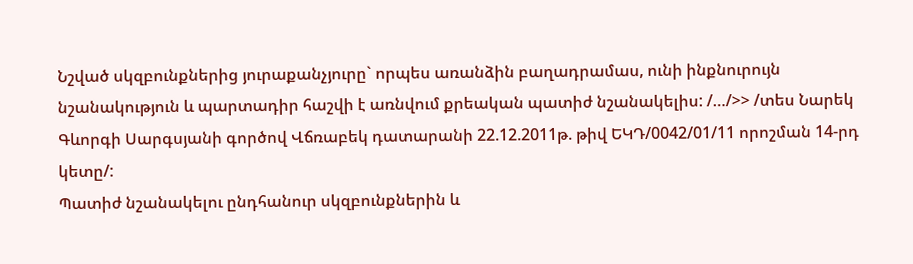Նշված սկզբունքներից յուրաքանչյուրը` որպես առանձին բաղադրամաս, ունի ինքնուրույն նշանակություն և պարտադիր հաշվի է առնվում քրեական պատիժ նշանակելիս: /…/>> /տես Նարեկ Գևորգի Սարգսյանի գործով Վճռաբեկ դատարանի 22.12.2011թ. թիվ ԵԿԴ/0042/01/11 որոշման 14-րդ կետը/:
Պատիժ նշանակելու ընդհանուր սկզբունքներին և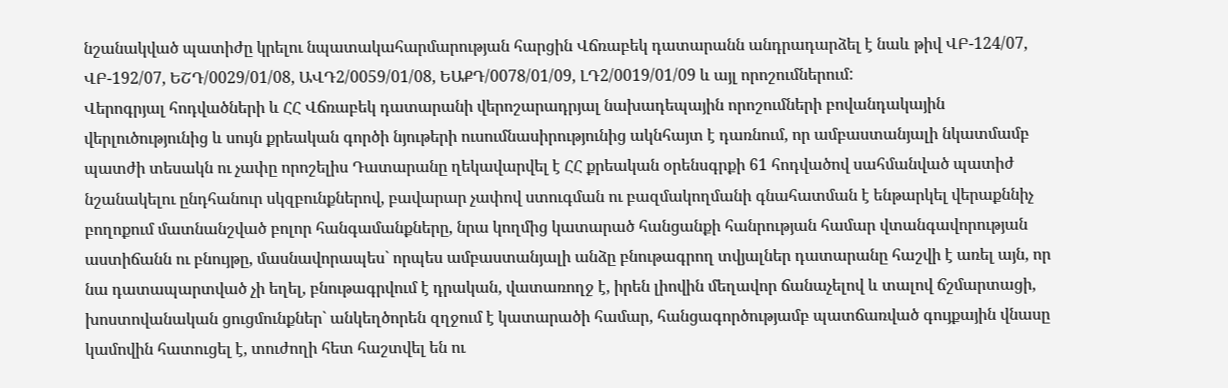նշանակված պատիժը կրելու նպատակահարմարության հարցին Վճռաբեկ դատարանն անդրադարձել է նաև թիվ ՎԲ-124/07, ՎԲ-192/07, ԵՇԴ/0029/01/08, ԱՎԴ2/0059/01/08, ԵԱՔԴ/0078/01/09, ԼԴ2/0019/01/09 և այլ որոշումներում:
Վերոգրյալ հոդվածների և ՀՀ Վճռաբեկ դատարանի վերոշարադրյալ նախադեպային որոշումների բովանդակային վերլուծությունից և սույն քրեական գործի նյութերի ուսումնասիրությունից ակնհայտ է դառնում, որ ամբաստանյալի նկատմամբ պատժի տեսակն ու չափը որոշելիս Դատարանը ղեկավարվել է ՀՀ քրեական օրենսգրքի 61 հոդվածով սահմանված պատիժ նշանակելու ընդհանուր սկզբունքներով, բավարար չափով ստուգման ու բազմակողմանի գնահատման է ենթարկել վերաքննիչ բողոքում մատնանշված բոլոր հանգամանքները, նրա կողմից կատարած հանցանքի հանրության համար վտանգավորության աստիճանն ու բնույթը, մասնավորապես` որպես ամբաստանյալի անձը բնութագրող տվյալներ դատարանը հաշվի է առել այն, որ նա դատապարտված չի եղել, բնութագրվում է դրական, վատառողջ է, իրեն լիովին մեղավոր ճանաչելով և տալով ճշմարտացի, խոստովանական ցուցմունքներ` անկեղծորեն զղջում է կատարածի համար, հանցագործությամբ պատճառված գույքային վնասը կամովին հատուցել է, տուժողի հետ հաշտվել են ու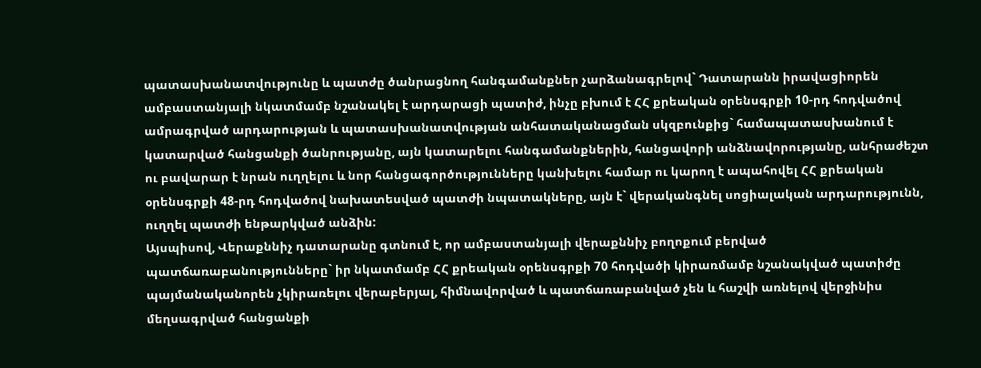պատասխանատվությունը և պատժը ծանրացնող հանգամանքներ չարձանագրելով` Դատարանն իրավացիորեն ամբաստանյալի նկատմամբ նշանակել է արդարացի պատիժ, ինչը բխում է ՀՀ քրեական օրենսգրքի 10-րդ հոդվածով ամրագրված արդարության և պատասխանատվության անհատականացման սկզբունքից` համապատասխանում է կատարված հանցանքի ծանրությանը, այն կատարելու հանգամանքներին, հանցավորի անձնավորությանը, անհրաժեշտ ու բավարար է նրան ուղղելու և նոր հանցագործությունները կանխելու համար ու կարող է ապահովել ՀՀ քրեական օրենսգրքի 48-րդ հոդվածով նախատեսված պատժի նպատակները, այն է` վերականգնել սոցիալական արդարությունն, ուղղել պատժի ենթարկված անձին:
Այսպիսով, Վերաքննիչ դատարանը գտնում է, որ ամբաստանյալի վերաքննիչ բողոքում բերված պատճառաբանությունները` իր նկատմամբ ՀՀ քրեական օրենսգրքի 70 հոդվածի կիրառմամբ նշանակված պատիժը պայմանականորեն չկիրառելու վերաբերյալ, հիմնավորված և պատճառաբանված չեն և հաշվի առնելով վերջինիս մեղսագրված հանցանքի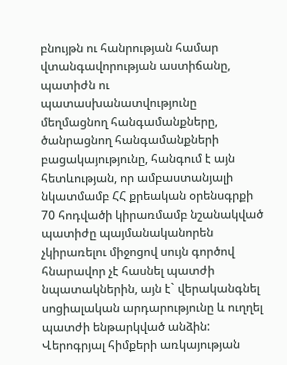բնույթն ու հանրության համար վտանգավորության աստիճանը, պատիժն ու պատասխանատվությունը մեղմացնող հանգամանքները, ծանրացնող հանգամանքների բացակայությունը, հանգում է այն հետևության, որ ամբաստանյալի նկատմամբ ՀՀ քրեական օրենսգրքի 70 հոդվածի կիրառմամբ նշանակված պատիժը պայմանականորեն չկիրառելու միջոցով սույն գործով հնարավոր չէ հասնել պատժի նպատակներին, այն է` վերականգնել սոցիալական արդարությունը և ուղղել պատժի ենթարկված անձին:
Վերոգրյալ հիմքերի առկայության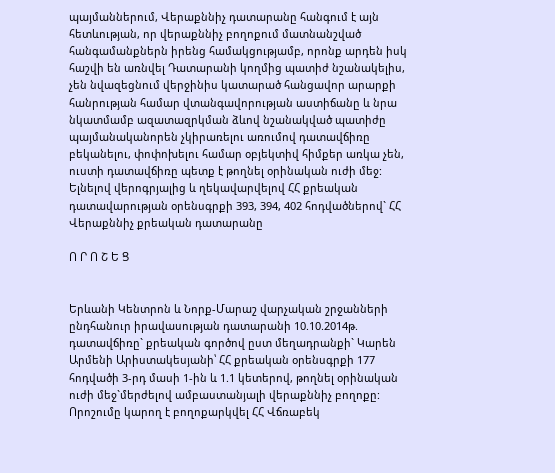պայմաններում, Վերաքննիչ դատարանը հանգում է այն հետևության, որ վերաքննիչ բողոքում մատնանշված հանգամանքներն իրենց համակցությամբ, որոնք արդեն իսկ հաշվի են առնվել Դատարանի կողմից պատիժ նշանակելիս, չեն նվազեցնում վերջինիս կատարած հանցավոր արարքի հանրության համար վտանգավորության աստիճանը և նրա նկատմամբ ազատազրկման ձևով նշանակված պատիժը պայմանականորեն չկիրառելու առումով դատավճիռը բեկանելու, փոփոխելու համար օբյեկտիվ հիմքեր առկա չեն, ուստի դատավճիռը պետք է թողնել օրինական ուժի մեջ:
Ելնելով վերոգրյալից և ղեկավարվելով ՀՀ քրեական դատավարության օրենսգրքի 393, 394, 402 հոդվածներով` ՀՀ Վերաքննիչ քրեական դատարանը

Ո Ր Ո Շ Ե Ց


Երևանի Կենտրոն և Նորք-Մարաշ վարչական շրջանների ընդհանուր իրավասության դատարանի 10.10.2014թ. դատավճիռը` քրեական գործով ըստ մեղադրանքի` Կարեն Արմենի Արիստակեսյանի՝ ՀՀ քրեական օրենսգրքի 177 հոդվածի 3-րդ մասի 1-ին և 1.1 կետերով, թողնել օրինական ուժի մեջ`մերժելով ամբաստանյալի վերաքննիչ բողոքը:
Որոշումը կարող է բողոքարկվել ՀՀ Վճռաբեկ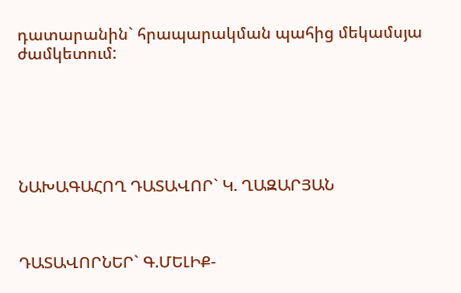դատարանին` հրապարակման պահից մեկամսյա ժամկետում:






ՆԱԽԱԳԱՀՈՂ ԴԱՏԱՎՈՐ` Կ. ՂԱԶԱՐՅԱՆ



ԴԱՏԱՎՈՐՆԵՐ` Գ.ՄԵԼԻՔ-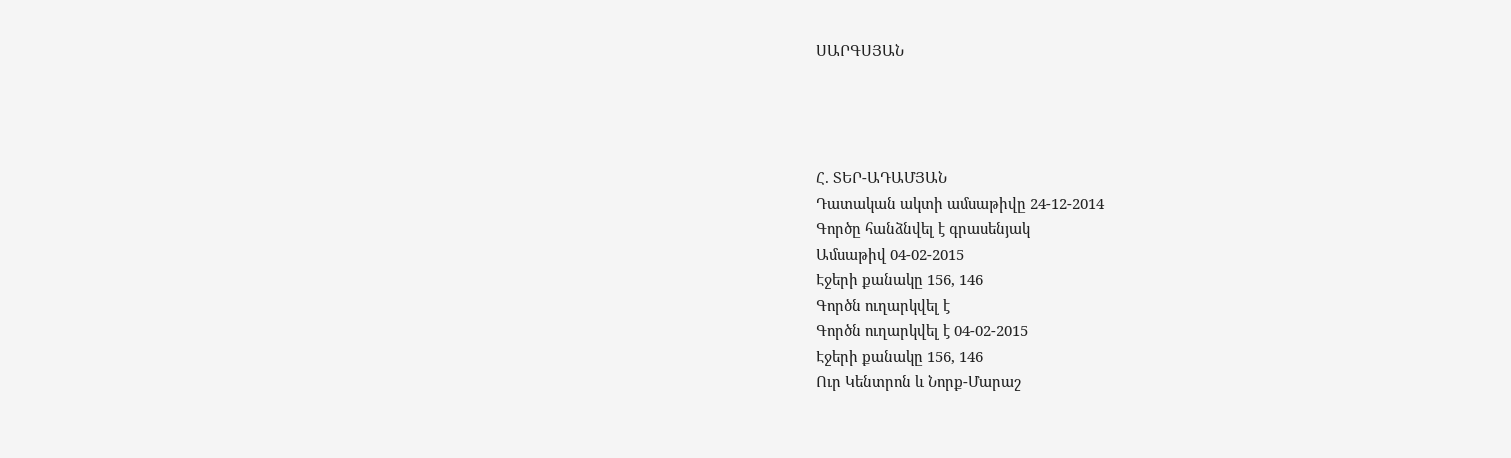ՍԱՐԳՍՅԱՆ




Հ. ՏԵՐ-ԱԴԱՄՅԱՆ
Դատական ակտի ամսաթիվը 24-12-2014
Գործը հանձնվել է գրասենյակ
Ամսաթիվ 04-02-2015
Էջերի քանակը 156, 146
Գործն ուղարկվել է
Գործն ուղարկվել է 04-02-2015
Էջերի քանակը 156, 146
Ուր Կենտրոն և Նորք-Մարաշ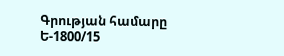Գրության համարը Ե-1800/15